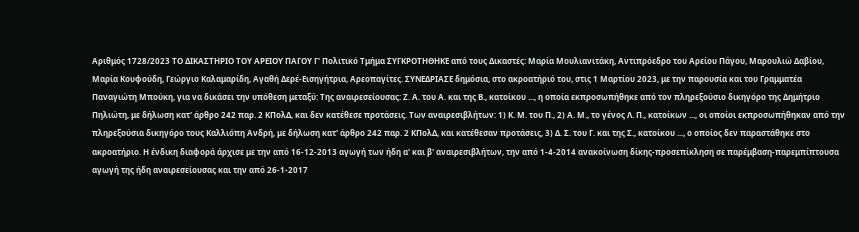Αριθμός 1728/2023 ΤΟ ΔΙΚΑΣΤΗΡΙΟ ΤΟΥ ΑΡΕΙΟΥ ΠΑΓΟΥ Γ' Πολιτικό Τμήμα ΣΥΓΚΡΟΤΗΘΗΚΕ από τους Δικαστές: Μαρία Μουλιανιτάκη, Αντιπρόεδρο του Αρείου Πάγου, Μαρουλιώ Δαβίου, Μαρία Κουφούδη, Γεώργιο Καλαμαρίδη, Αγαθή Δερέ-Εισηγήτρια, Αρεοπαγίτες. ΣΥΝΕΔΡΙΑΣΕ δημόσια, στο ακροατήριό του, στις 1 Μαρτίου 2023, με την παρουσία και του Γραμματέα Παναγιώτη Μπούκη, για να δικάσει την υπόθεση μεταξύ: Της αναιρεσείουσας: Ζ. Α. του Α. και της Β., κατοίκου ..., η οποία εκπροσωπήθηκε από τον πληρεξούσιο δικηγόρο της Δημήτριο Πηλιώτη, με δήλωση κατ' άρθρο 242 παρ. 2 ΚΠολΔ, και δεν κατέθεσε προτάσεις. Των αναιρεσιβλήτων: 1) Κ. Μ. του Π., 2) Α. Μ., το γένος Λ. Π., κατοίκων ..., οι οποίοι εκπροσωπήθηκαν από την πληρεξούσια δικηγόρο τους Καλλιόπη Ανδρή, με δήλωση κατ' άρθρο 242 παρ. 2 ΚΠολΔ, και κατέθεσαν προτάσεις, 3) Δ. Σ. του Γ. και της Σ., κατοίκου ..., ο οποίος δεν παραστάθηκε στο ακροατήριο. Η ένδικη διαφορά άρχισε με την από 16-12-2013 αγωγή των ήδη α' και β' αναιρεσιβλήτων, την από 1-4-2014 ανακοίνωση δίκης-προσεπίκληση σε παρέμβαση-παρεμπίπτουσα αγωγή της ήδη αναιρεσείουσας και την από 26-1-2017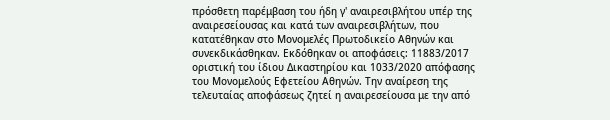πρόσθετη παρέμβαση του ήδη γ' αναιρεσιβλήτου υπέρ της αναιρεσείουσας και κατά των αναιρεσιβλήτων, που κατατέθηκαν στο Μονομελές Πρωτοδικείο Αθηνών και συνεκδικάσθηκαν. Εκδόθηκαν οι αποφάσεις: 11883/2017 οριστική του ίδιου Δικαστηρίου και 1033/2020 απόφασης του Μονομελούς Εφετείου Αθηνών. Την αναίρεση της τελευταίας αποφάσεως ζητεί η αναιρεσείουσα με την από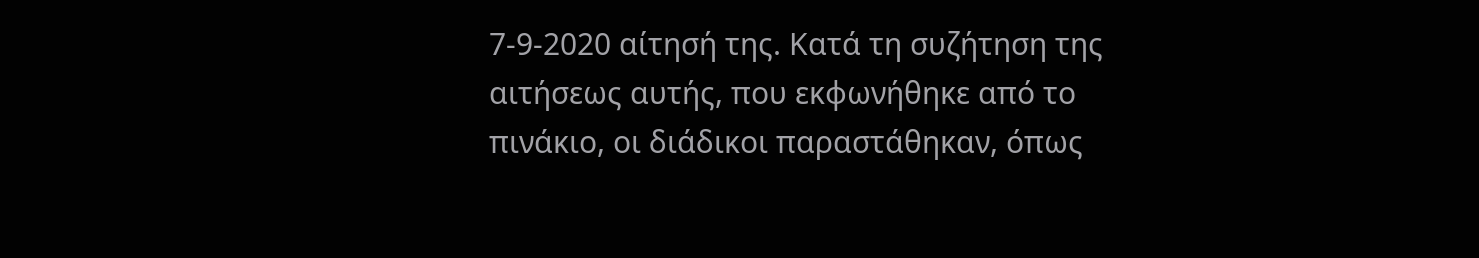7-9-2020 αίτησή της. Κατά τη συζήτηση της αιτήσεως αυτής, που εκφωνήθηκε από το πινάκιο, οι διάδικοι παραστάθηκαν, όπως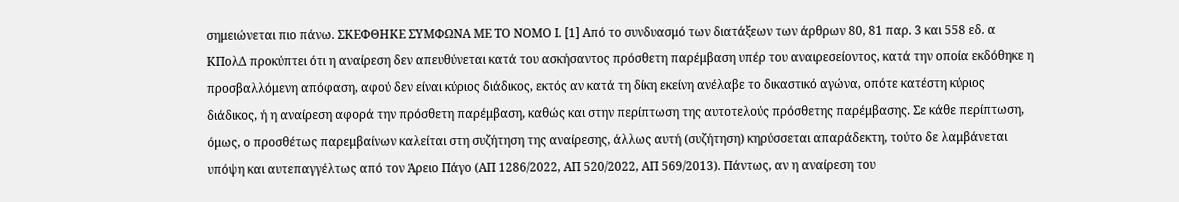σημειώνεται πιο πάνω. ΣΚΕΦΘΗΚΕ ΣΥΜΦΩΝΑ ΜΕ ΤΟ ΝΟΜΟ Ι. [1] Από το συνδυασμό των διατάξεων των άρθρων 80, 81 παρ. 3 και 558 εδ. α ΚΠολΔ προκύπτει ότι η αναίρεση δεν απευθύνεται κατά του ασκήσαντος πρόσθετη παρέμβαση υπέρ του αναιρεσείοντος, κατά την οποία εκδόθηκε η προσβαλλόμενη απόφαση, αφού δεν είναι κύριος διάδικος, εκτός αν κατά τη δίκη εκείνη ανέλαβε το δικαστικό αγώνα, οπότε κατέστη κύριος διάδικος, ή η αναίρεση αφορά την πρόσθετη παρέμβαση, καθώς και στην περίπτωση της αυτοτελούς πρόσθετης παρέμβασης. Σε κάθε περίπτωση, όμως, ο προσθέτως παρεμβαίνων καλείται στη συζήτηση της αναίρεσης, άλλως αυτή (συζήτηση) κηρύσσεται απαράδεκτη, τούτο δε λαμβάνεται υπόψη και αυτεπαγγέλτως από τον Άρειο Πάγο (ΑΠ 1286/2022, ΑΠ 520/2022, ΑΠ 569/2013). Πάντως, αν η αναίρεση του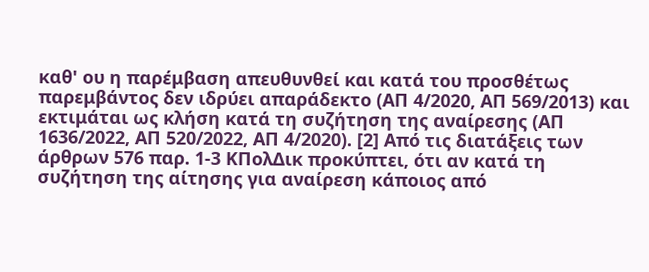καθ' ου η παρέμβαση απευθυνθεί και κατά του προσθέτως παρεμβάντος δεν ιδρύει απαράδεκτο (ΑΠ 4/2020, ΑΠ 569/2013) και εκτιμάται ως κλήση κατά τη συζήτηση της αναίρεσης (ΑΠ 1636/2022, ΑΠ 520/2022, ΑΠ 4/2020). [2] Από τις διατάξεις των άρθρων 576 παρ. 1-3 ΚΠολΔικ προκύπτει, ότι αν κατά τη συζήτηση της αίτησης για αναίρεση κάποιος από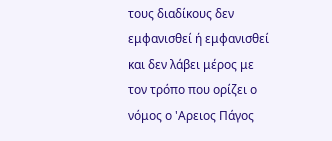τους διαδίκους δεν εμφανισθεί ή εμφανισθεί και δεν λάβει μέρος με τον τρόπο που ορίζει ο νόμος ο 'Αρειος Πάγος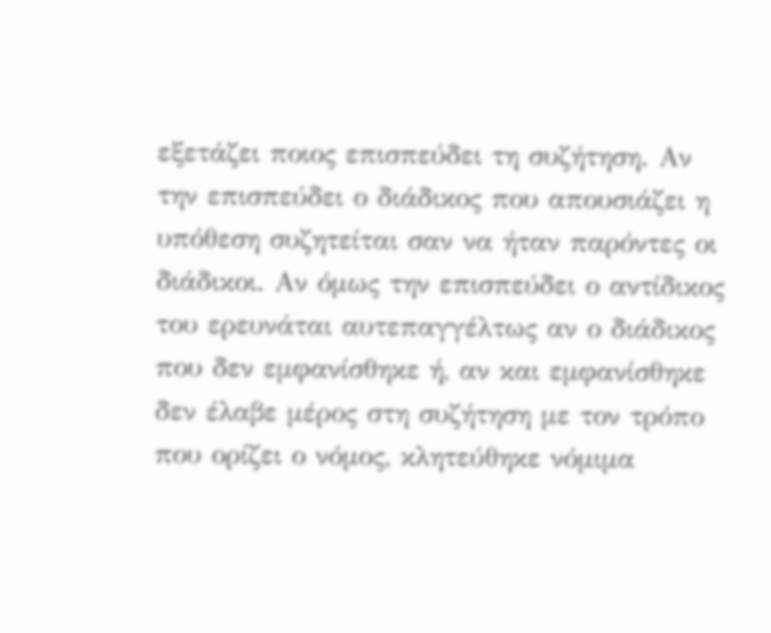εξετάζει ποιος επισπεύδει τη συζήτηση. Αν την επισπεύδει ο διάδικος που απουσιάζει η υπόθεση συζητείται σαν να ήταν παρόντες οι διάδικοι. Αν όμως την επισπεύδει ο αντίδικος του ερευνάται αυτεπαγγέλτως αν ο διάδικος που δεν εμφανίσθηκε ή, αν και εμφανίσθηκε δεν έλαβε μέρος στη συζήτηση με τον τρόπο που ορίζει ο νόμος, κλητεύθηκε νόμιμα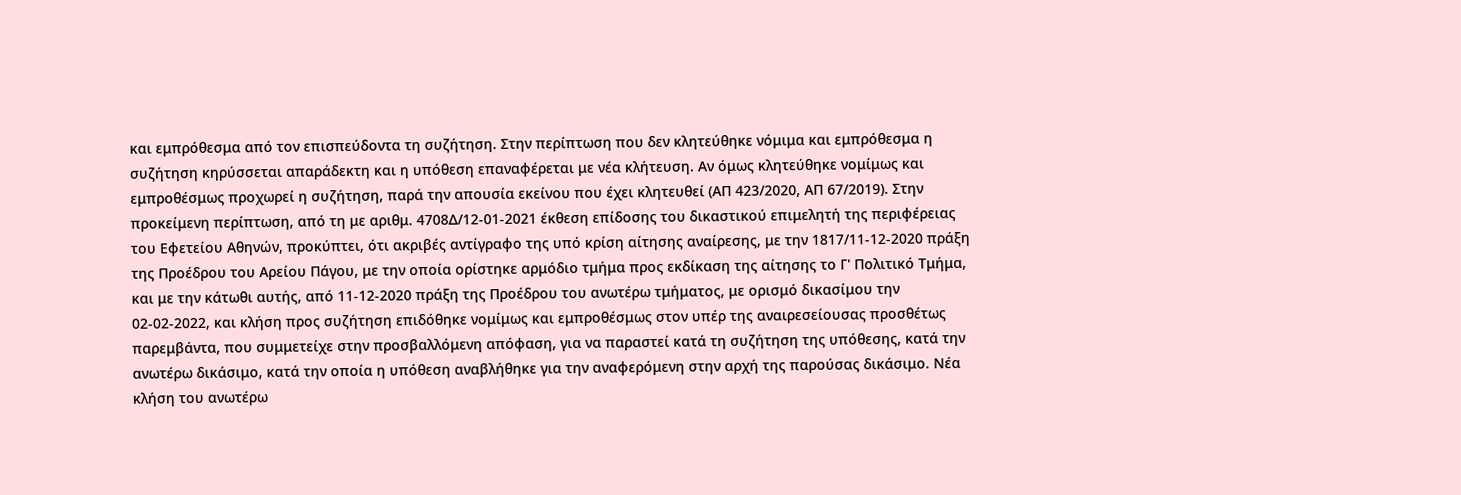και εμπρόθεσμα από τον επισπεύδοντα τη συζήτηση. Στην περίπτωση που δεν κλητεύθηκε νόμιμα και εμπρόθεσμα η συζήτηση κηρύσσεται απαράδεκτη και η υπόθεση επαναφέρεται με νέα κλήτευση. Αν όμως κλητεύθηκε νομίμως και εμπροθέσμως προχωρεί η συζήτηση, παρά την απουσία εκείνου που έχει κλητευθεί (ΑΠ 423/2020, ΑΠ 67/2019). Στην προκείμενη περίπτωση, από τη με αριθμ. 4708Δ/12-01-2021 έκθεση επίδοσης του δικαστικού επιμελητή της περιφέρειας του Εφετείου Αθηνών, προκύπτει, ότι ακριβές αντίγραφο της υπό κρίση αίτησης αναίρεσης, με την 1817/11-12-2020 πράξη της Προέδρου του Αρείου Πάγου, με την οποία ορίστηκε αρμόδιο τμήμα προς εκδίκαση της αίτησης το Γ' Πολιτικό Τμήμα, και με την κάτωθι αυτής, από 11-12-2020 πράξη της Προέδρου του ανωτέρω τμήματος, με ορισμό δικασίμου την 02-02-2022, και κλήση προς συζήτηση επιδόθηκε νομίμως και εμπροθέσμως στον υπέρ της αναιρεσείουσας προσθέτως παρεμβάντα, που συμμετείχε στην προσβαλλόμενη απόφαση, για να παραστεί κατά τη συζήτηση της υπόθεσης, κατά την ανωτέρω δικάσιμο, κατά την οποία η υπόθεση αναβλήθηκε για την αναφερόμενη στην αρχή της παρούσας δικάσιμο. Νέα κλήση του ανωτέρω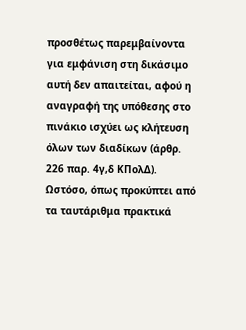προσθέτως παρεμβαίνοντα για εμφάνιση στη δικάσιμο αυτή δεν απαιτείται, αφού η αναγραφή της υπόθεσης στο πινάκιο ισχύει ως κλήτευση όλων των διαδίκων (άρθρ. 226 παρ. 4γ,δ ΚΠολΔ). Ωστόσο, όπως προκύπτει από τα ταυτάριθμα πρακτικά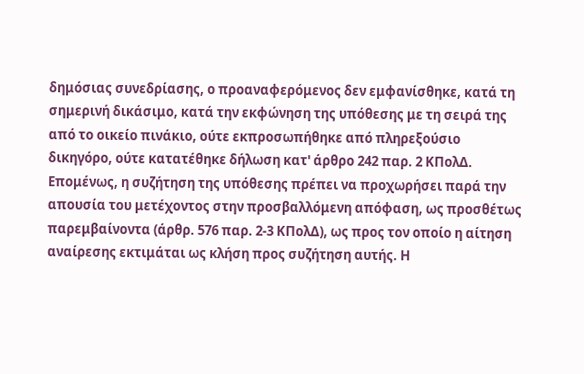δημόσιας συνεδρίασης, ο προαναφερόμενος δεν εμφανίσθηκε, κατά τη σημερινή δικάσιμο, κατά την εκφώνηση της υπόθεσης με τη σειρά της από το οικείο πινάκιο, ούτε εκπροσωπήθηκε από πληρεξούσιο δικηγόρο, ούτε κατατέθηκε δήλωση κατ' άρθρο 242 παρ. 2 ΚΠολΔ. Επομένως, η συζήτηση της υπόθεσης πρέπει να προχωρήσει παρά την απουσία του μετέχοντος στην προσβαλλόμενη απόφαση, ως προσθέτως παρεμβαίνοντα (άρθρ. 576 παρ. 2-3 ΚΠολΔ), ως προς τον οποίο η αίτηση αναίρεσης εκτιμάται ως κλήση προς συζήτηση αυτής. Η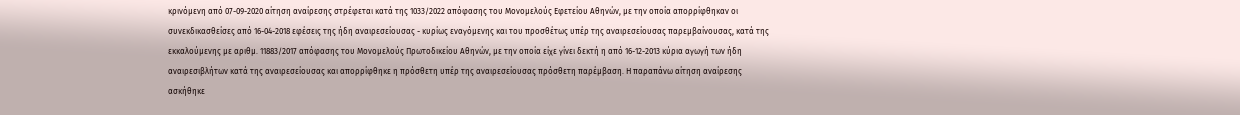κρινόμενη από 07-09-2020 αίτηση αναίρεσης στρέφεται κατά της 1033/2022 απόφασης του Μονομελούς Εφετείου Αθηνών, με την οποία απορρίφθηκαν οι συνεκδικασθείσες από 16-04-2018 εφέσεις της ήδη αναιρεσείουσας - κυρίως εναγόμενης και του προσθέτως υπέρ της αναιρεσείουσας παρεμβαίνουσας, κατά της εκκαλούμενης με αριθμ. 11883/2017 απόφασης του Μονομελούς Πρωτοδικείου Αθηνών, με την οποία είχε γίνει δεκτή η από 16-12-2013 κύρια αγωγή των ήδη αναιρεσιβλήτων κατά της αναιρεσείουσας και απορρίφθηκε η πρόσθετη υπέρ της αναιρεσείουσας πρόσθετη παρέμβαση. Η παραπάνω αίτηση αναίρεσης ασκήθηκε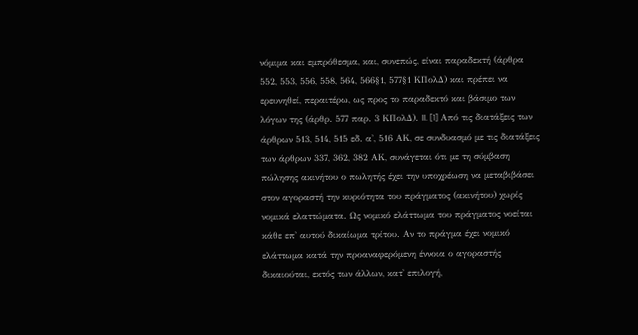νόμιμα και εμπρόθεσμα, και, συνεπώς, είναι παραδεκτή (άρθρα 552, 553, 556, 558, 564, 566§1, 577§1 ΚΠολΔ) και πρέπει να ερευνηθεί, περαιτέρω, ως προς το παραδεκτό και βάσιμο των λόγων της (άρθρ. 577 παρ. 3 ΚΠολΔ). II. [1] Από τις διατάξεις των άρθρων 513, 514, 515 εδ. α', 516 ΑΚ, σε συνδυασμό με τις διατάξεις των άρθρων 337, 362, 382 ΑΚ, συνάγεται ότι με τη σύμβαση πώλησης ακινήτου ο πωλητής έχει την υποχρέωση να μεταβιβάσει στον αγοραστή την κυριότητα του πράγματος (ακινήτου) χωρίς νομικά ελαττώματα. Ως νομικό ελάττωμα του πράγματος νοείται κάθε επ' αυτού δικαίωμα τρίτου. Αν το πράγμα έχει νομικό ελάττωμα κατά την προαναφερόμενη έννοια ο αγοραστής δικαιούται, εκτός των άλλων, κατ' επιλογή,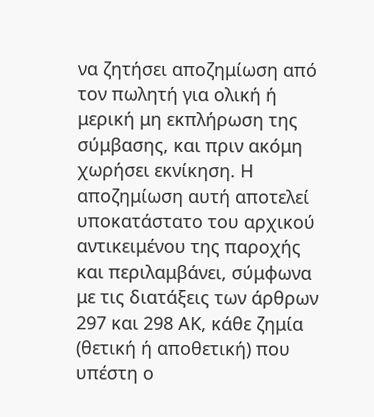να ζητήσει αποζημίωση από τον πωλητή για ολική ή μερική μη εκπλήρωση της σύμβασης, και πριν ακόμη χωρήσει εκνίκηση. Η αποζημίωση αυτή αποτελεί υποκατάστατο του αρχικού αντικειμένου της παροχής και περιλαμβάνει, σύμφωνα με τις διατάξεις των άρθρων 297 και 298 ΑΚ, κάθε ζημία (θετική ή αποθετική) που υπέστη ο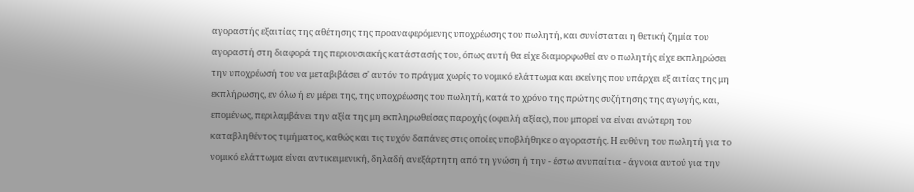αγοραστής εξαιτίας της αθέτησης της προαναφερόμενης υποχρέωσης του πωλητή, και συνίσταται η θετική ζημία του αγοραστή στη διαφορά της περιουσιακής κατάστασής του, όπως αυτή θα είχε διαμορφωθεί αν ο πωλητής είχε εκπληρώσει την υποχρέωσή του να μεταβιβάσει σ' αυτόν το πράγμα χωρίς το νομικό ελάττωμα και εκείνης που υπάρχει εξ αιτίας της μη εκπλήρωσης, εν όλω ή εν μέρει της, της υποχρέωσης του πωλητή, κατά το χρόνο της πρώτης συζήτησης της αγωγής, και, επομένως, περιλαμβάνει την αξία της μη εκπληρωθείσας παροχής (οφειλή αξίας), που μπορεί να είναι ανώτερη του καταβληθέντος τιμήματος, καθώς και τις τυχόν δαπάνες στις οποίες υποβλήθηκε ο αγοραστής. Η ευθύνη του πωλητή για το νομικό ελάττωμα είναι αντικειμενική, δηλαδή ανεξάρτητη από τη γνώση ή την - έστω ανυπαίτια - άγνοια αυτού για την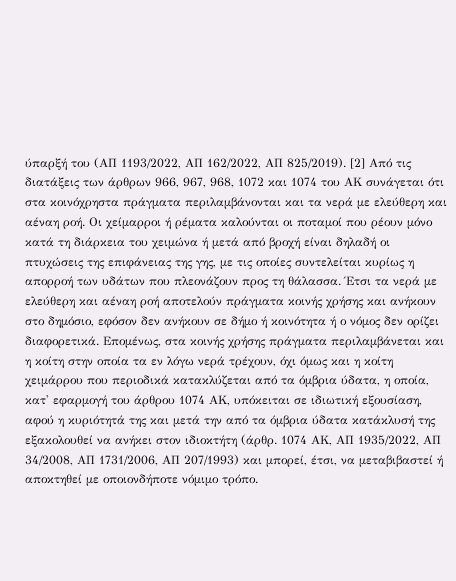ύπαρξή του (ΑΠ 1193/2022, ΑΠ 162/2022, ΑΠ 825/2019). [2] Από τις διατάξεις των άρθρων 966, 967, 968, 1072 και 1074 του ΑΚ συνάγεται ότι στα κοινόχρηστα πράγματα περιλαμβάνονται και τα νερά με ελεύθερη και αέναη ροή. Οι χείμαρροι ή ρέματα καλούνται οι ποταμοί που ρέουν μόνο κατά τη διάρκεια του χειμώνα ή μετά από βροχή είναι δηλαδή οι πτυχώσεις της επιφάνειας της γης, με τις οποίες συντελείται κυρίως η απορροή των υδάτων που πλεονάζουν προς τη θάλασσα. Έτσι τα νερά με ελεύθερη και αέναη ροή αποτελούν πράγματα κοινής χρήσης και ανήκουν στο δημόσιο, εφόσον δεν ανήκουν σε δήμο ή κοινότητα ή ο νόμος δεν ορίζει διαφορετικά. Επομένως, στα κοινής χρήσης πράγματα περιλαμβάνεται και η κοίτη στην οποία τα εν λόγω νερά τρέχουν, όχι όμως και η κοίτη χειμάρρου που περιοδικά κατακλύζεται από τα όμβρια ύδατα, η οποία, κατ' εφαρμογή του άρθρου 1074 ΑΚ, υπόκειται σε ιδιωτική εξουσίαση, αφού η κυριότητά της και μετά την από τα όμβρια ύδατα κατάκλυσή της εξακολουθεί να ανήκει στον ιδιοκτήτη (άρθρ. 1074 ΑΚ, ΑΠ 1935/2022, ΑΠ 34/2008, ΑΠ 1731/2006, ΑΠ 207/1993) και μπορεί, έτσι, να μεταβιβαστεί ή αποκτηθεί με οποιονδήποτε νόμιμο τρόπο.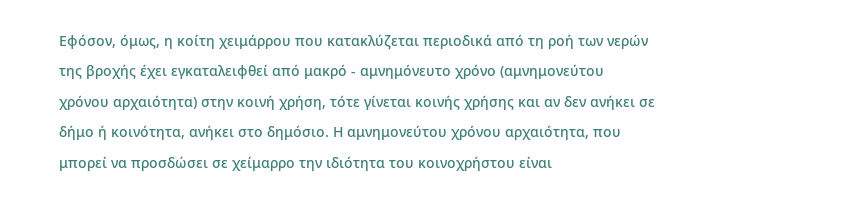Εφόσον, όμως, η κοίτη χειμάρρου που κατακλύζεται περιοδικά από τη ροή των νερών της βροχής έχει εγκαταλειφθεί από μακρό - αμνημόνευτο χρόνο (αμνημονεύτου χρόνου αρχαιότητα) στην κοινή χρήση, τότε γίνεται κοινής χρήσης και αν δεν ανήκει σε δήμο ή κοινότητα, ανήκει στο δημόσιο. Η αμνημονεύτου χρόνου αρχαιότητα, που μπορεί να προσδώσει σε χείμαρρο την ιδιότητα του κοινοχρήστου είναι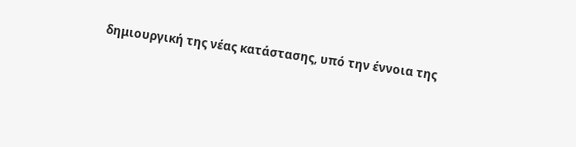δημιουργική της νέας κατάστασης, υπό την έννοια της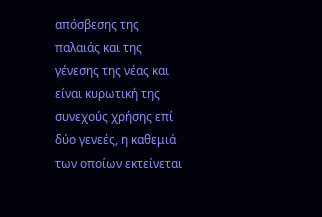απόσβεσης της παλαιάς και της γένεσης της νέας και είναι κυρωτική της συνεχούς χρήσης επί δύο γενεές, η καθεμιά των οποίων εκτείνεται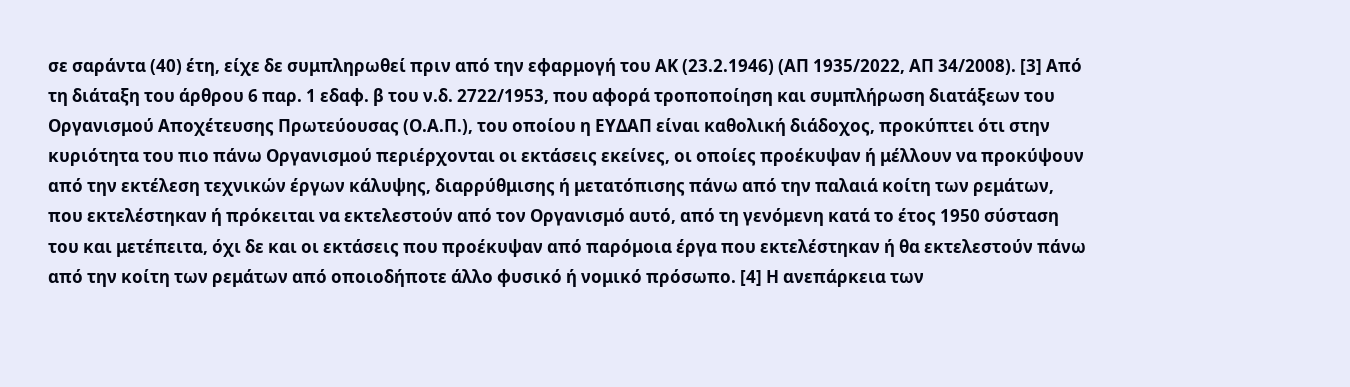σε σαράντα (40) έτη, είχε δε συμπληρωθεί πριν από την εφαρμογή του ΑΚ (23.2.1946) (ΑΠ 1935/2022, ΑΠ 34/2008). [3] Από τη διάταξη του άρθρου 6 παρ. 1 εδαφ. β του ν.δ. 2722/1953, που αφορά τροποποίηση και συμπλήρωση διατάξεων του Οργανισμού Αποχέτευσης Πρωτεύουσας (Ο.Α.Π.), του οποίου η ΕΥΔΑΠ είναι καθολική διάδοχος, προκύπτει ότι στην κυριότητα του πιο πάνω Οργανισμού περιέρχονται οι εκτάσεις εκείνες, οι οποίες προέκυψαν ή μέλλουν να προκύψουν από την εκτέλεση τεχνικών έργων κάλυψης, διαρρύθμισης ή μετατόπισης πάνω από την παλαιά κοίτη των ρεμάτων, που εκτελέστηκαν ή πρόκειται να εκτελεστούν από τον Οργανισμό αυτό, από τη γενόμενη κατά το έτος 1950 σύσταση του και μετέπειτα, όχι δε και οι εκτάσεις που προέκυψαν από παρόμοια έργα που εκτελέστηκαν ή θα εκτελεστούν πάνω από την κοίτη των ρεμάτων από οποιοδήποτε άλλο φυσικό ή νομικό πρόσωπο. [4] Η ανεπάρκεια των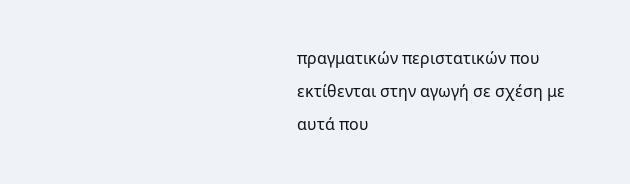πραγματικών περιστατικών που εκτίθενται στην αγωγή σε σχέση με αυτά που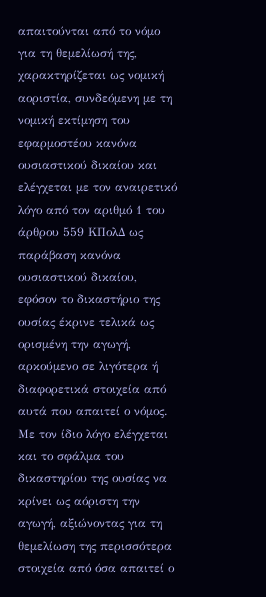απαιτούνται από το νόμο για τη θεμελίωσή της, χαρακτηρίζεται ως νομική αοριστία, συνδεόμενη με τη νομική εκτίμηση του εφαρμοστέου κανόνα ουσιαστικού δικαίου και ελέγχεται με τον αναιρετικό λόγο από τον αριθμό 1 του άρθρου 559 ΚΠολΔ ως παράβαση κανόνα ουσιαστικού δικαίου, εφόσον το δικαστήριο της ουσίας έκρινε τελικά ως ορισμένη την αγωγή, αρκούμενο σε λιγότερα ή διαφορετικά στοιχεία από αυτά που απαιτεί ο νόμος. Με τον ίδιο λόγο ελέγχεται και το σφάλμα του δικαστηρίου της ουσίας να κρίνει ως αόριστη την αγωγή, αξιώνοντας για τη θεμελίωση της περισσότερα στοιχεία από όσα απαιτεί ο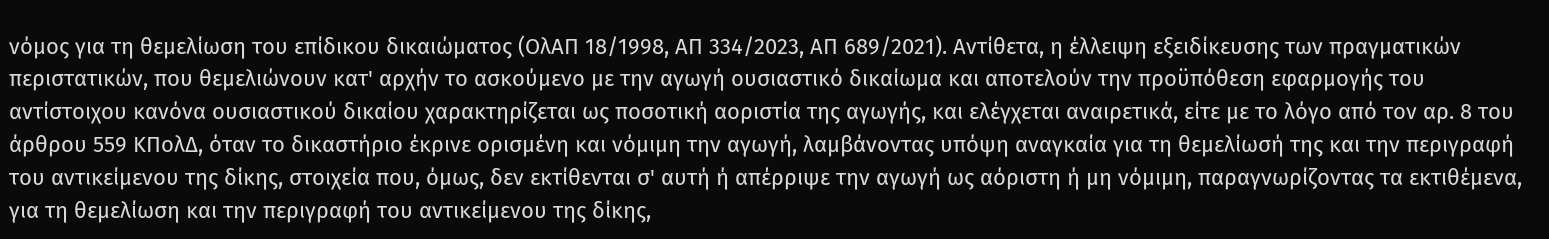νόμος για τη θεμελίωση του επίδικου δικαιώματος (ΟλΑΠ 18/1998, ΑΠ 334/2023, ΑΠ 689/2021). Αντίθετα, η έλλειψη εξειδίκευσης των πραγματικών περιστατικών, που θεμελιώνουν κατ' αρχήν το ασκούμενο με την αγωγή ουσιαστικό δικαίωμα και αποτελούν την προϋπόθεση εφαρμογής του αντίστοιχου κανόνα ουσιαστικού δικαίου χαρακτηρίζεται ως ποσοτική αοριστία της αγωγής, και ελέγχεται αναιρετικά, είτε με το λόγο από τον αρ. 8 του άρθρου 559 ΚΠολΔ, όταν το δικαστήριο έκρινε ορισμένη και νόμιμη την αγωγή, λαμβάνοντας υπόψη αναγκαία για τη θεμελίωσή της και την περιγραφή του αντικείμενου της δίκης, στοιχεία που, όμως, δεν εκτίθενται σ' αυτή ή απέρριψε την αγωγή ως αόριστη ή μη νόμιμη, παραγνωρίζοντας τα εκτιθέμενα, για τη θεμελίωση και την περιγραφή του αντικείμενου της δίκης,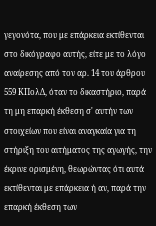γεγονότα, που με επάρκεια εκτίθενται στο δικόγραφο αυτής, είτε με το λόγο αναίρεσης από τον αρ. 14 του άρθρου 559 ΚΠολΔ, όταν το δικαστήριο, παρά τη μη επαρκή έκθεση σ' αυτήν των στοιχείων που είναι αναγκαία για τη στήριξη του αιτήματος της αγωγής, την έκρινε ορισμένη, θεωρώντας ότι αυτά εκτίθενται με επάρκεια ή αν, παρά την επαρκή έκθεση των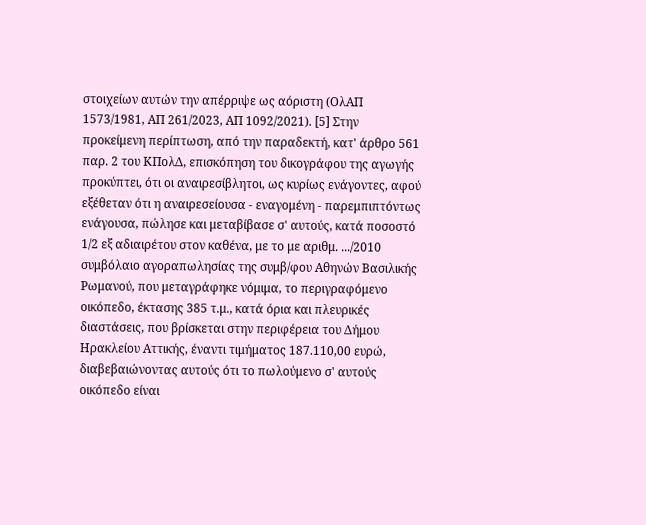στοιχείων αυτών την απέρριψε ως αόριστη (ΟλΑΠ 1573/1981, ΑΠ 261/2023, ΑΠ 1092/2021). [5] Στην προκείμενη περίπτωση, από την παραδεκτή, κατ' άρθρο 561 παρ. 2 του ΚΠολΔ, επισκόπηση του δικογράφου της αγωγής προκύπτει, ότι οι αναιρεσίβλητοι, ως κυρίως ενάγοντες, αφού εξέθεταν ότι η αναιρεσείουσα - εναγομένη - παρεμπιπτόντως ενάγουσα, πώλησε και μεταβίβασε σ' αυτούς, κατά ποσοστό 1/2 εξ αδιαιρέτου στον καθένα, με το με αριθμ. .../2010 συμβόλαιο αγοραπωλησίας της συμβ/φου Αθηνών Βασιλικής Ρωμανού, που μεταγράφηκε νόμιμα, το περιγραφόμενο οικόπεδο, έκτασης 385 τ.μ., κατά όρια και πλευρικές διαστάσεις, που βρίσκεται στην περιφέρεια του Δήμου Ηρακλείου Αττικής, έναντι τιμήματος 187.110,00 ευρώ, διαβεβαιώνοντας αυτούς ότι το πωλούμενο σ' αυτούς οικόπεδο είναι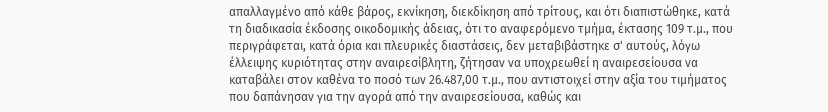απαλλαγμένο από κάθε βάρος, εκνίκηση, διεκδίκηση από τρίτους, και ότι διαπιστώθηκε, κατά τη διαδικασία έκδοσης οικοδομικής άδειας, ότι το αναφερόμενο τμήμα, έκτασης 109 τ.μ., που περιγράφεται, κατά όρια και πλευρικές διαστάσεις, δεν μεταβιβάστηκε σ' αυτούς, λόγω έλλειψης κυριότητας στην αναιρεσίβλητη, ζήτησαν να υποχρεωθεί η αναιρεσείουσα να καταβάλει στον καθένα το ποσό των 26.487,00 τ.μ., που αντιστοιχεί στην αξία του τιμήματος που δαπάνησαν για την αγορά από την αναιρεσείουσα, καθώς και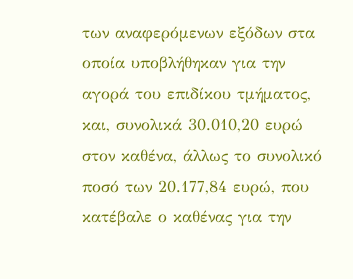των αναφερόμενων εξόδων στα οποία υποβλήθηκαν για την αγορά του επιδίκου τμήματος, και, συνολικά 30.010,20 ευρώ στον καθένα, άλλως το συνολικό ποσό των 20.177,84 ευρώ, που κατέβαλε ο καθένας για την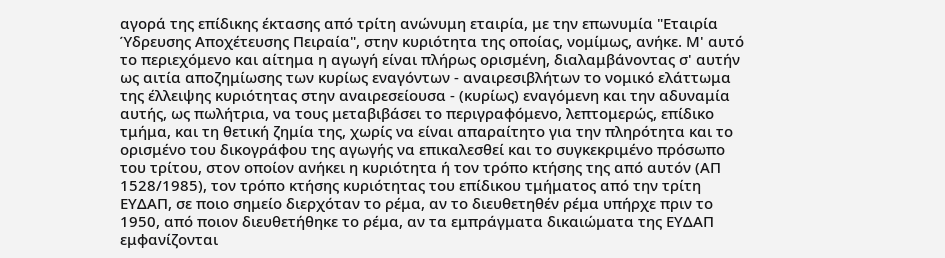αγορά της επίδικης έκτασης από τρίτη ανώνυμη εταιρία, με την επωνυμία "Εταιρία Ύδρευσης Αποχέτευσης Πειραία", στην κυριότητα της οποίας, νομίμως, ανήκε. Μ' αυτό το περιεχόμενο και αίτημα η αγωγή είναι πλήρως ορισμένη, διαλαμβάνοντας σ' αυτήν ως αιτία αποζημίωσης των κυρίως εναγόντων - αναιρεσιβλήτων το νομικό ελάττωμα της έλλειψης κυριότητας στην αναιρεσείουσα - (κυρίως) εναγόμενη και την αδυναμία αυτής, ως πωλήτρια, να τους μεταβιβάσει το περιγραφόμενο, λεπτομερώς, επίδικο τμήμα, και τη θετική ζημία της, χωρίς να είναι απαραίτητο για την πληρότητα και το ορισμένο του δικογράφου της αγωγής να επικαλεσθεί και το συγκεκριμένο πρόσωπο του τρίτου, στον οποίον ανήκει η κυριότητα ή τον τρόπο κτήσης της από αυτόν (ΑΠ 1528/1985), τον τρόπο κτήσης κυριότητας του επίδικου τμήματος από την τρίτη ΕΥΔΑΠ, σε ποιο σημείο διερχόταν το ρέμα, αν το διευθετηθέν ρέμα υπήρχε πριν το 1950, από ποιον διευθετήθηκε το ρέμα, αν τα εμπράγματα δικαιώματα της ΕΥΔΑΠ εμφανίζονται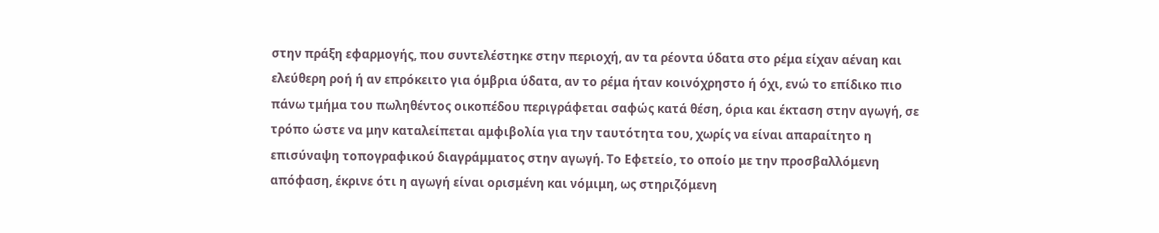στην πράξη εφαρμογής, που συντελέστηκε στην περιοχή, αν τα ρέοντα ύδατα στο ρέμα είχαν αέναη και ελεύθερη ροή ή αν επρόκειτο για όμβρια ύδατα, αν το ρέμα ήταν κοινόχρηστο ή όχι, ενώ το επίδικο πιο πάνω τμήμα του πωληθέντος οικοπέδου περιγράφεται σαφώς κατά θέση, όρια και έκταση στην αγωγή, σε τρόπο ώστε να μην καταλείπεται αμφιβολία για την ταυτότητα του, χωρίς να είναι απαραίτητο η επισύναψη τοπογραφικού διαγράμματος στην αγωγή. Το Εφετείο, το οποίο με την προσβαλλόμενη απόφαση, έκρινε ότι η αγωγή είναι ορισμένη και νόμιμη, ως στηριζόμενη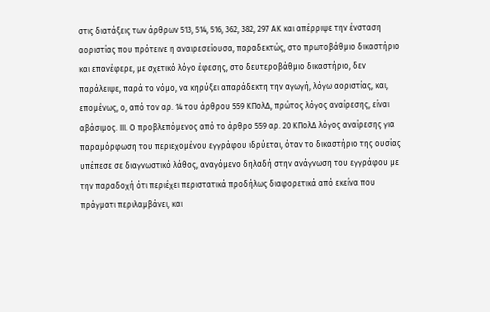στις διατάξεις των άρθρων 513, 514, 516, 362, 382, 297 ΑΚ και απέρριψε την ένσταση αοριστίας που πρότεινε η αναιρεσείουσα, παραδεκτώς, στο πρωτοβάθμιο δικαστήριο και επανέφερε, με σχετικό λόγο έφεσης, στο δευτεροβάθμιο δικαστήριο, δεν παράλειψε, παρά το νόμο, να κηρύξει απαράδεκτη την αγωγή, λόγω αοριστίας, και, επομένως, ο, από τον αρ. 14 του άρθρου 559 ΚΠολΔ, πρώτος λόγος αναίρεσης, είναι αβάσιμος. ΙΙΙ. Ο προβλεπόμενος από το άρθρο 559 αρ. 20 ΚΠολΔ λόγος αναίρεσης για παραμόρφωση του περιεχομένου εγγράφου ιδρύεται, όταν το δικαστήριο της ουσίας υπέπεσε σε διαγνωστικό λάθος, αναγόμενο δηλαδή στην ανάγνωση του εγγράφου με την παραδοχή ότι περιέχει περιστατικά προδήλως διαφορετικά από εκείνα που πράγματι περιλαμβάνει, και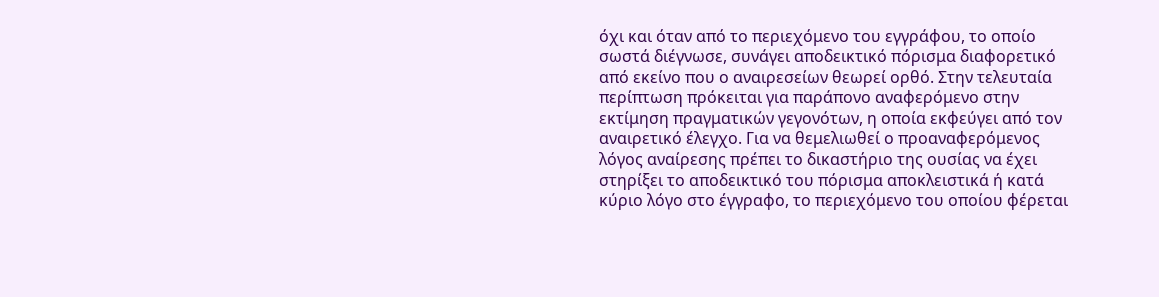όχι και όταν από το περιεχόμενο του εγγράφου, το οποίο σωστά διέγνωσε, συνάγει αποδεικτικό πόρισμα διαφορετικό από εκείνο που ο αναιρεσείων θεωρεί ορθό. Στην τελευταία περίπτωση πρόκειται για παράπονο αναφερόμενο στην εκτίμηση πραγματικών γεγονότων, η οποία εκφεύγει από τον αναιρετικό έλεγχο. Για να θεμελιωθεί ο προαναφερόμενος λόγος αναίρεσης πρέπει το δικαστήριο της ουσίας να έχει στηρίξει το αποδεικτικό του πόρισμα αποκλειστικά ή κατά κύριο λόγο στο έγγραφο, το περιεχόμενο του οποίου φέρεται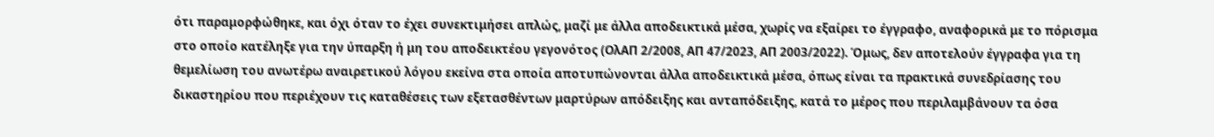ότι παραμορφώθηκε, και όχι όταν το έχει συνεκτιμήσει απλώς, μαζί με άλλα αποδεικτικά μέσα, χωρίς να εξαίρει το έγγραφο, αναφορικά με το πόρισμα στο οποίο κατέληξε για την ύπαρξη ή μη του αποδεικτέου γεγονότος (ΟλΑΠ 2/2008, ΑΠ 47/2023, ΑΠ 2003/2022). Όμως, δεν αποτελούν έγγραφα για τη θεμελίωση του ανωτέρω αναιρετικού λόγου εκείνα στα οποία αποτυπώνονται άλλα αποδεικτικά μέσα, όπως είναι τα πρακτικά συνεδρίασης του δικαστηρίου που περιέχουν τις καταθέσεις των εξετασθέντων μαρτύρων απόδειξης και ανταπόδειξης, κατά το μέρος που περιλαμβάνουν τα όσα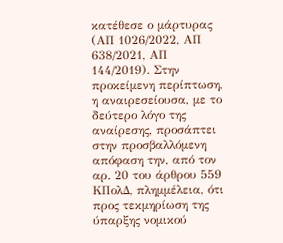κατέθεσε ο μάρτυρας (ΑΠ 1026/2022, ΑΠ 638/2021, ΑΠ 144/2019). Στην προκείμενη περίπτωση, η αναιρεσείουσα, με το δεύτερο λόγο της αναίρεσης, προσάπτει στην προσβαλλόμενη απόφαση την, από τον αρ. 20 του άρθρου 559 ΚΠολΔ, πλημμέλεια, ότι προς τεκμηρίωση της ύπαρξης νομικού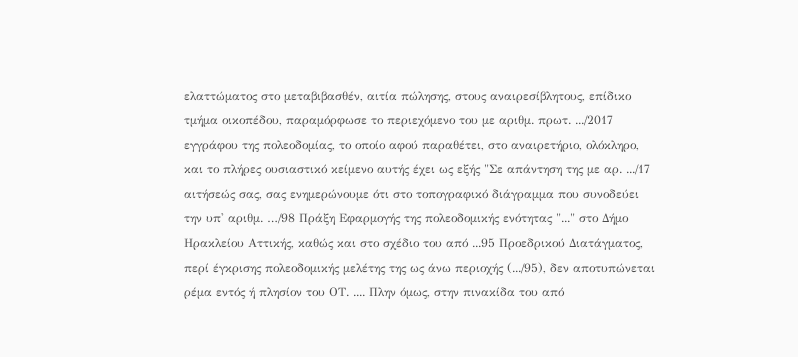ελαττώματος στο μεταβιβασθέν, αιτία πώλησης, στους αναιρεσίβλητους, επίδικο τμήμα οικοπέδου, παραμόρφωσε το περιεχόμενο του με αριθμ. πρωτ. .../2017 εγγράφου της πολεοδομίας, το οποίο αφού παραθέτει, στο αναιρετήριο, ολόκληρο, και το πλήρες ουσιαστικό κείμενο αυτής έχει ως εξής "Σε απάντηση της με αρ. .../17 αιτήσεώς σας, σας ενημερώνουμε ότι στο τοπογραφικό διάγραμμα που συνοδεύει την υπ' αριθμ. …/98 Πράξη Εφαρμογής της πολεοδομικής ενότητας "..." στο Δήμο Ηρακλείου Αττικής, καθώς και στο σχέδιο του από ...95 Προεδρικού Διατάγματος, περί έγκρισης πολεοδομικής μελέτης της ως άνω περιοχής (.../95), δεν αποτυπώνεται ρέμα εντός ή πλησίον του ΟΤ. .... Πλην όμως, στην πινακίδα του από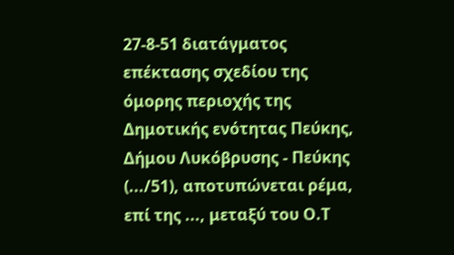27-8-51 διατάγματος επέκτασης σχεδίου της όμορης περιοχής της Δημοτικής ενότητας Πεύκης, Δήμου Λυκόβρυσης - Πεύκης (.../51), αποτυπώνεται ρέμα, επί της ..., μεταξύ του Ο.Τ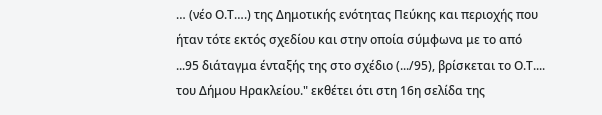… (νέο Ο.Τ….) της Δημοτικής ενότητας Πεύκης και περιοχής που ήταν τότε εκτός σχεδίου και στην οποία σύμφωνα με το από ...95 διάταγμα ένταξής της στο σχέδιο (.../95), βρίσκεται το Ο.Τ.... του Δήμου Ηρακλείου." εκθέτει ότι στη 16η σελίδα της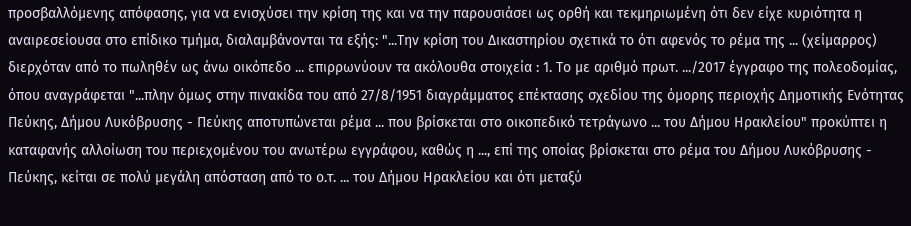προσβαλλόμενης απόφασης, για να ενισχύσει την κρίση της και να την παρουσιάσει ως ορθή και τεκμηριωμένη ότι δεν είχε κυριότητα η αναιρεσείουσα στο επίδικο τμήμα, διαλαμβάνονται τα εξής: "...Την κρίση του Δικαστηρίου σχετικά το ότι αφενός το ρέμα της ... (χείμαρρος) διερχόταν από το πωληθέν ως άνω οικόπεδο ... επιρρωνύουν τα ακόλουθα στοιχεία : 1. Το με αριθμό πρωτ. .../2017 έγγραφο της πολεοδομίας, όπου αναγράφεται "...πλην όμως στην πινακίδα του από 27/8/1951 διαγράμματος επέκτασης σχεδίου της όμορης περιοχής Δημοτικής Ενότητας Πεύκης, Δήμου Λυκόβρυσης - Πεύκης αποτυπώνεται ρέμα ... που βρίσκεται στο οικοπεδικό τετράγωνο ... του Δήμου Ηρακλείου" προκύπτει η καταφανής αλλοίωση του περιεχομένου του ανωτέρω εγγράφου, καθώς η ..., επί της οποίας βρίσκεται στο ρέμα του Δήμου Λυκόβρυσης - Πεύκης, κείται σε πολύ μεγάλη απόσταση από το ο.τ. ... του Δήμου Ηρακλείου και ότι μεταξύ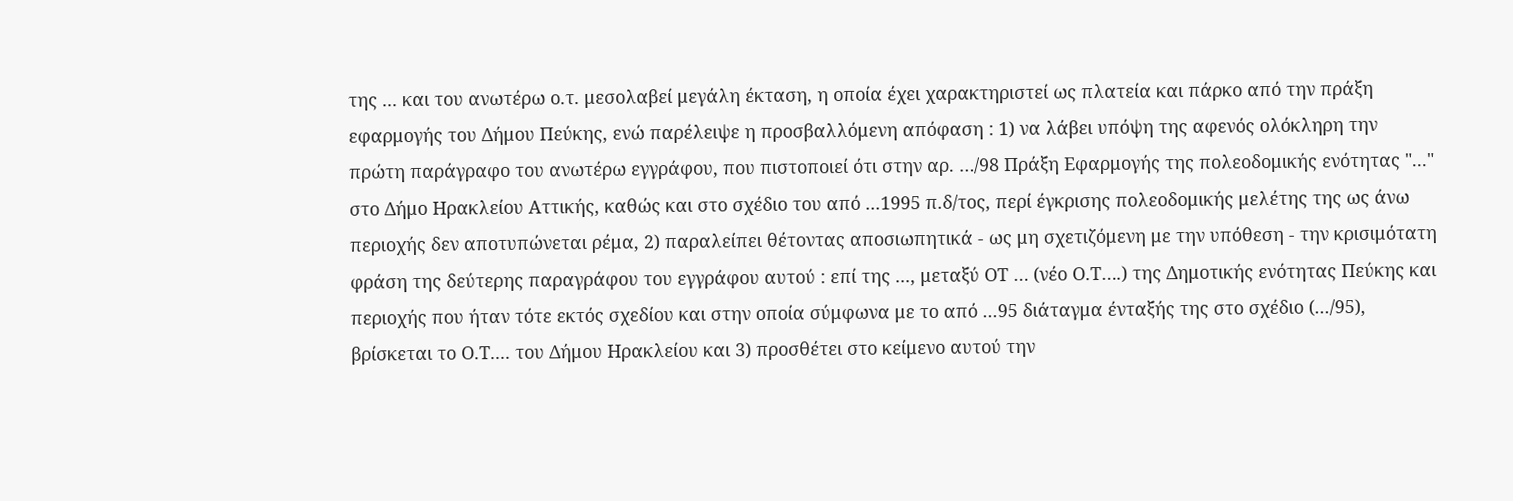της ... και του ανωτέρω ο.τ. μεσολαβεί μεγάλη έκταση, η οποία έχει χαρακτηριστεί ως πλατεία και πάρκο από την πράξη εφαρμογής του Δήμου Πεύκης, ενώ παρέλειψε η προσβαλλόμενη απόφαση : 1) να λάβει υπόψη της αφενός ολόκληρη την πρώτη παράγραφο του ανωτέρω εγγράφου, που πιστοποιεί ότι στην αρ. …/98 Πράξη Εφαρμογής της πολεοδομικής ενότητας "..." στο Δήμο Ηρακλείου Αττικής, καθώς και στο σχέδιο του από ...1995 π.δ/τος, περί έγκρισης πολεοδομικής μελέτης της ως άνω περιοχής δεν αποτυπώνεται ρέμα, 2) παραλείπει θέτοντας αποσιωπητικά - ως μη σχετιζόμενη με την υπόθεση - την κρισιμότατη φράση της δεύτερης παραγράφου του εγγράφου αυτού : επί της ..., μεταξύ ΟΤ … (νέο Ο.Τ….) της Δημοτικής ενότητας Πεύκης και περιοχής που ήταν τότε εκτός σχεδίου και στην οποία σύμφωνα με το από ...95 διάταγμα ένταξής της στο σχέδιο (.../95), βρίσκεται το Ο.Τ.... του Δήμου Ηρακλείου και 3) προσθέτει στο κείμενο αυτού την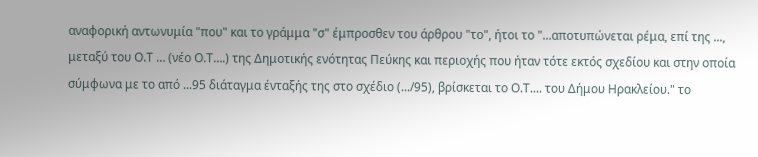αναφορική αντωνυμία "που" και το γράμμα "σ" έμπροσθεν του άρθρου "το", ήτοι το "...αποτυπώνεται ρέμα, επί της ..., μεταξύ του Ο.Τ … (νέο Ο.Τ….) της Δημοτικής ενότητας Πεύκης και περιοχής που ήταν τότε εκτός σχεδίου και στην οποία σύμφωνα με το από ...95 διάταγμα ένταξής της στο σχέδιο (.../95), βρίσκεται το Ο.Τ.... του Δήμου Ηρακλείου." το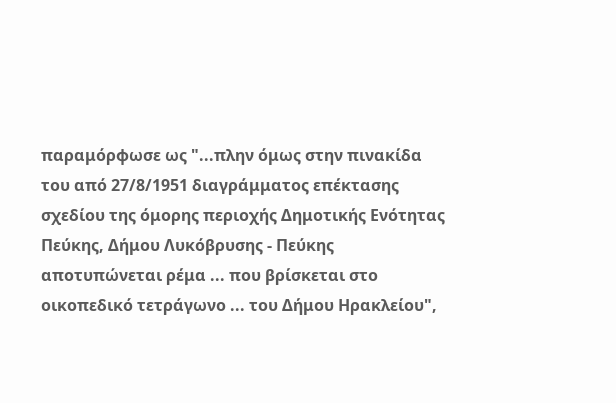παραμόρφωσε ως "...πλην όμως στην πινακίδα του από 27/8/1951 διαγράμματος επέκτασης σχεδίου της όμορης περιοχής Δημοτικής Ενότητας Πεύκης, Δήμου Λυκόβρυσης - Πεύκης αποτυπώνεται ρέμα ... που βρίσκεται στο οικοπεδικό τετράγωνο ... του Δήμου Ηρακλείου",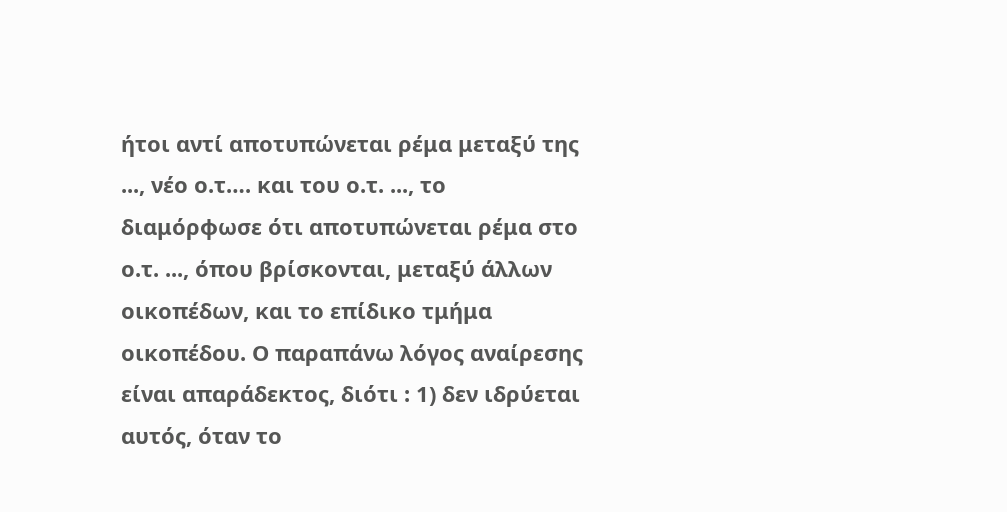ήτοι αντί αποτυπώνεται ρέμα μεταξύ της ..., νέο ο.τ…. και του ο.τ. ..., το διαμόρφωσε ότι αποτυπώνεται ρέμα στο ο.τ. ..., όπου βρίσκονται, μεταξύ άλλων οικοπέδων, και το επίδικο τμήμα οικοπέδου. Ο παραπάνω λόγος αναίρεσης είναι απαράδεκτος, διότι : 1) δεν ιδρύεται αυτός, όταν το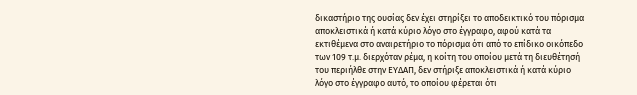δικαστήριο της ουσίας δεν έχει στηρίξει το αποδεικτικό του πόρισμα αποκλειστικά ή κατά κύριο λόγο στο έγγραφο, αφού κατά τα εκτιθέμενα στο αναιρετήριο το πόρισμα ότι από το επίδικο οικόπεδο των 109 τ.μ. διερχόταν ρέμα, η κοίτη του οποίου μετά τη διευθέτησή του περιήλθε στην ΕΥΔΑΠ, δεν στήριξε αποκλειστικά ή κατά κύριο λόγο στο έγγραφο αυτό, το οποίου φέρεται ότι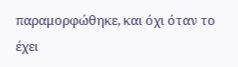παραμορφώθηκε, και όχι όταν το έχει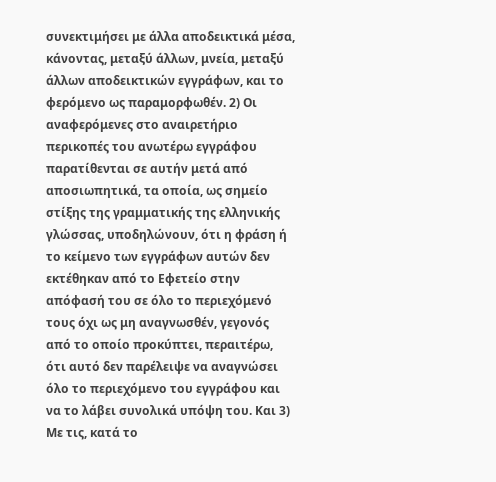συνεκτιμήσει με άλλα αποδεικτικά μέσα, κάνοντας, μεταξύ άλλων, μνεία, μεταξύ άλλων αποδεικτικών εγγράφων, και το φερόμενο ως παραμορφωθέν. 2) Οι αναφερόμενες στο αναιρετήριο περικοπές του ανωτέρω εγγράφου παρατίθενται σε αυτήν μετά από αποσιωπητικά, τα οποία, ως σημείο στίξης της γραμματικής της ελληνικής γλώσσας, υποδηλώνουν, ότι η φράση ή το κείμενο των εγγράφων αυτών δεν εκτέθηκαν από το Εφετείο στην απόφασή του σε όλο το περιεχόμενό τους όχι ως μη αναγνωσθέν, γεγονός από το οποίο προκύπτει, περαιτέρω, ότι αυτό δεν παρέλειψε να αναγνώσει όλο το περιεχόμενο του εγγράφου και να το λάβει συνολικά υπόψη του. Και 3) Με τις, κατά το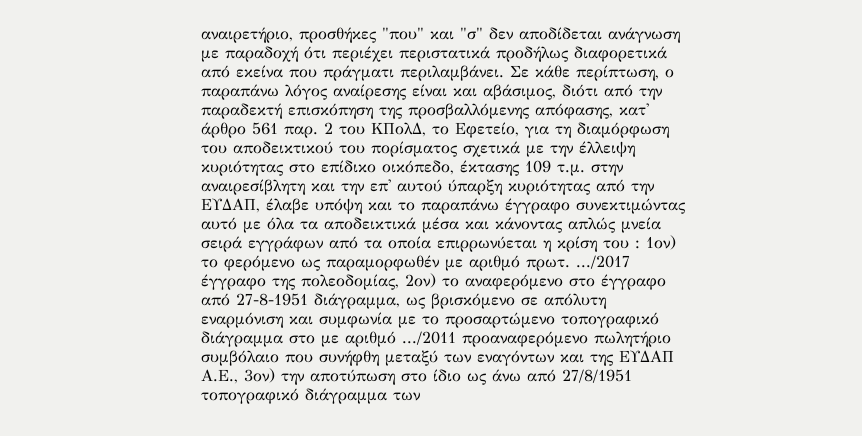αναιρετήριο, προσθήκες "που" και "σ" δεν αποδίδεται ανάγνωση με παραδοχή ότι περιέχει περιστατικά προδήλως διαφορετικά από εκείνα που πράγματι περιλαμβάνει. Σε κάθε περίπτωση, ο παραπάνω λόγος αναίρεσης είναι και αβάσιμος, διότι από την παραδεκτή επισκόπηση της προσβαλλόμενης απόφασης, κατ' άρθρο 561 παρ. 2 του ΚΠολΔ, το Εφετείο, για τη διαμόρφωση του αποδεικτικού του πορίσματος σχετικά με την έλλειψη κυριότητας στο επίδικο οικόπεδο, έκτασης 109 τ.μ. στην αναιρεσίβλητη και την επ' αυτού ύπαρξη κυριότητας από την ΕΥΔΑΠ, έλαβε υπόψη και το παραπάνω έγγραφο συνεκτιμώντας αυτό με όλα τα αποδεικτικά μέσα και κάνοντας απλώς μνεία σειρά εγγράφων από τα οποία επιρρωνύεται η κρίση του : 1ον) το φερόμενο ως παραμορφωθέν με αριθμό πρωτ. .../2017 έγγραφο της πολεοδομίας, 2ον) το αναφερόμενο στο έγγραφο από 27-8-1951 διάγραμμα, ως βρισκόμενο σε απόλυτη εναρμόνιση και συμφωνία με το προσαρτώμενο τοπογραφικό διάγραμμα στο με αριθμό .../2011 προαναφερόμενο πωλητήριο συμβόλαιο που συνήφθη μεταξύ των εναγόντων και της ΕΥΔΑΠ Α.Ε., 3ον) την αποτύπωση στο ίδιο ως άνω από 27/8/1951 τοπογραφικό διάγραμμα των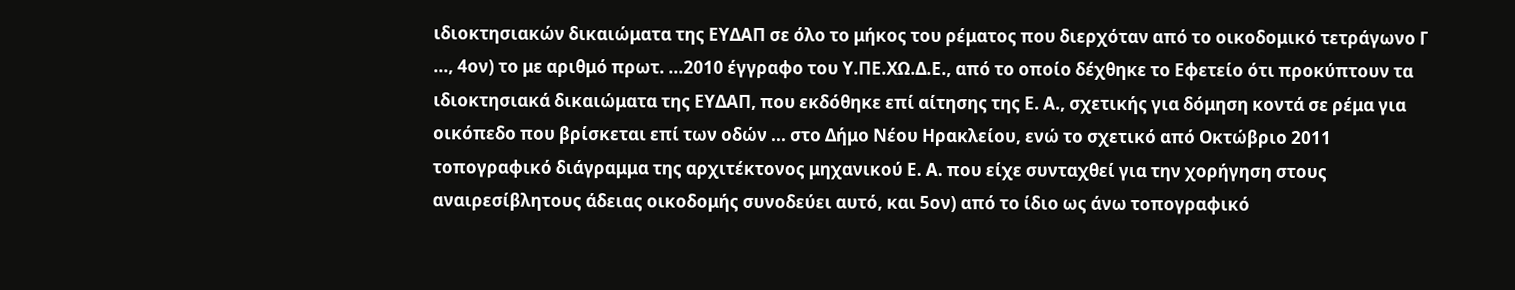ιδιοκτησιακών δικαιώματα της ΕΥΔΑΠ σε όλο το μήκος του ρέματος που διερχόταν από το οικοδομικό τετράγωνο Γ ..., 4ον) το με αριθμό πρωτ. ...2010 έγγραφο του Υ.ΠΕ.ΧΩ.Δ.Ε., από το οποίο δέχθηκε το Εφετείο ότι προκύπτουν τα ιδιοκτησιακά δικαιώματα της ΕΥΔΑΠ, που εκδόθηκε επί αίτησης της Ε. Α., σχετικής για δόμηση κοντά σε ρέμα για οικόπεδο που βρίσκεται επί των οδών ... στο Δήμο Νέου Ηρακλείου, ενώ το σχετικό από Οκτώβριο 2011 τοπογραφικό διάγραμμα της αρχιτέκτονος μηχανικού Ε. Α. που είχε συνταχθεί για την χορήγηση στους αναιρεσίβλητους άδειας οικοδομής συνοδεύει αυτό, και 5ον) από το ίδιο ως άνω τοπογραφικό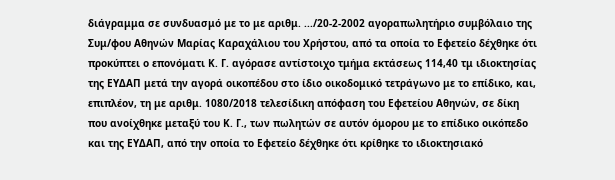διάγραμμα σε συνδυασμό με το με αριθμ. .../20-2-2002 αγοραπωλητήριο συμβόλαιο της Συμ/φου Αθηνών Μαρίας Καραχάλιου του Χρήστου, από τα οποία το Εφετείο δέχθηκε ότι προκύπτει ο επονόματι Κ. Γ. αγόρασε αντίστοιχο τμήμα εκτάσεως 114,40 τμ ιδιοκτησίας της ΕΥΔΑΠ μετά την αγορά οικοπέδου στο ίδιο οικοδομικό τετράγωνο με το επίδικο, και, επιπλέον, τη με αριθμ. 1080/2018 τελεσίδικη απόφαση του Εφετείου Αθηνών, σε δίκη που ανοίχθηκε μεταξύ του Κ. Γ., των πωλητών σε αυτόν όμορου με το επίδικο οικόπεδο και της ΕΥΔΑΠ, από την οποία το Εφετείο δέχθηκε ότι κρίθηκε το ιδιοκτησιακό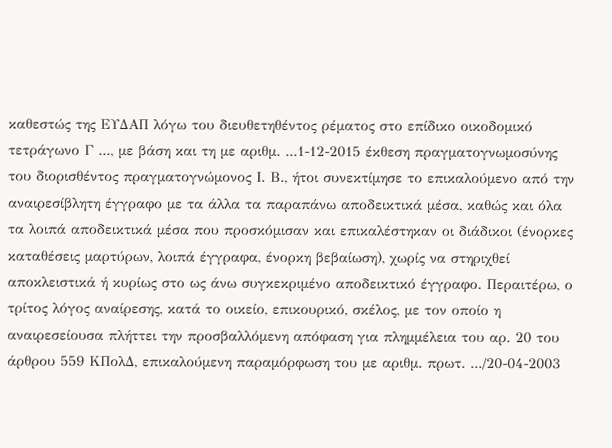καθεστώς της ΕΥΔΑΠ λόγω του διευθετηθέντος ρέματος στο επίδικο οικοδομικό τετράγωνο Γ ..., με βάση και τη με αριθμ. ...1-12-2015 έκθεση πραγματογνωμοσύνης του διορισθέντος πραγματογνώμονος Ι. Β., ήτοι συνεκτίμησε το επικαλούμενο από την αναιρεσίβλητη έγγραφο με τα άλλα τα παραπάνω αποδεικτικά μέσα, καθώς και όλα τα λοιπά αποδεικτικά μέσα που προσκόμισαν και επικαλέστηκαν οι διάδικοι (ένορκες καταθέσεις μαρτύρων, λοιπά έγγραφα, ένορκη βεβαίωση), χωρίς να στηριχθεί αποκλειστικά ή κυρίως στο ως άνω συγκεκριμένο αποδεικτικό έγγραφο. Περαιτέρω, ο τρίτος λόγος αναίρεσης, κατά το οικείο, επικουρικό, σκέλος, με τον οποίο η αναιρεσείουσα πλήττει την προσβαλλόμενη απόφαση για πλημμέλεια του αρ. 20 του άρθρου 559 ΚΠολΔ, επικαλούμενη παραμόρφωση του με αριθμ. πρωτ. .../20-04-2003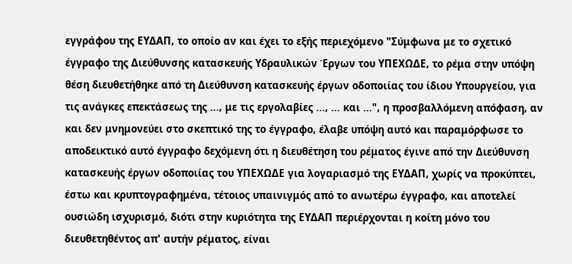εγγράφου της ΕΥΔΑΠ, το οποίο αν και έχει το εξής περιεχόμενο "Σύμφωνα με το σχετικό έγγραφο της Διεύθυνσης κατασκευής Υδραυλικών Έργων του ΥΠΕΧΩΔΕ, το ρέμα στην υπόψη θέση διευθετήθηκε από τη Διεύθυνση κατασκευής έργων οδοποιίας του ίδιου Υπουργείου, για τις ανάγκες επεκτάσεως της ..., με τις εργολαβίες ..., ... και ...", η προσβαλλόμενη απόφαση, αν και δεν μνημονεύει στο σκεπτικό της το έγγραφο, έλαβε υπόψη αυτό και παραμόρφωσε το αποδεικτικό αυτό έγγραφο δεχόμενη ότι η διευθέτηση του ρέματος έγινε από την Διεύθυνση κατασκευής έργων οδοποιίας του ΥΠΕΧΩΔΕ για λογαριασμό της ΕΥΔΑΠ, χωρίς να προκύπτει, έστω και κρυπτογραφημένα, τέτοιος υπαινιγμός από το ανωτέρω έγγραφο, και αποτελεί ουσιώδη ισχυρισμό, διότι στην κυριότητα της ΕΥΔΑΠ περιέρχονται η κοίτη μόνο του διευθετηθέντος απ' αυτήν ρέματος, είναι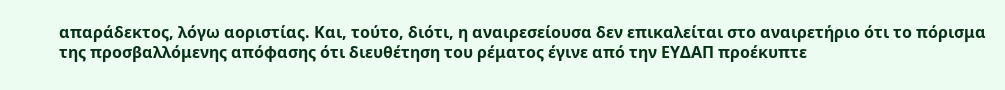απαράδεκτος, λόγω αοριστίας. Και, τούτο, διότι, η αναιρεσείουσα δεν επικαλείται στο αναιρετήριο ότι το πόρισμα της προσβαλλόμενης απόφασης ότι διευθέτηση του ρέματος έγινε από την ΕΥΔΑΠ προέκυπτε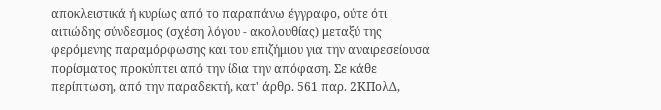αποκλειστικά ή κυρίως από το παραπάνω έγγραφο, ούτε ότι αιτιώδης σύνδεσμος (σχέση λόγου - ακολουθίας) μεταξύ της φερόμενης παραμόρφωσης και του επιζήμιου για την αναιρεσείουσα πορίσματος προκύπτει από την ίδια την απόφαση. Σε κάθε περίπτωση, από την παραδεκτή, κατ' άρθρ. 561 παρ. 2ΚΠολΔ,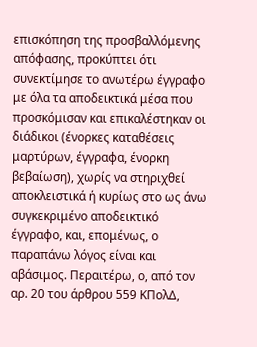επισκόπηση της προσβαλλόμενης απόφασης, προκύπτει ότι συνεκτίμησε το ανωτέρω έγγραφο με όλα τα αποδεικτικά μέσα που προσκόμισαν και επικαλέστηκαν οι διάδικοι (ένορκες καταθέσεις μαρτύρων, έγγραφα, ένορκη βεβαίωση), χωρίς να στηριχθεί αποκλειστικά ή κυρίως στο ως άνω συγκεκριμένο αποδεικτικό έγγραφο, και, επομένως, ο παραπάνω λόγος είναι και αβάσιμος. Περαιτέρω, ο, από τον αρ. 20 του άρθρου 559 ΚΠολΔ,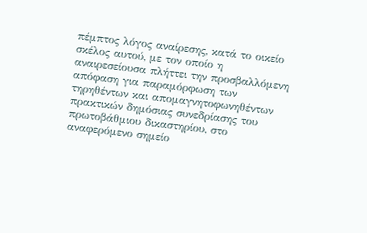πέμπτος λόγος αναίρεσης, κατά το οικείο σκέλος αυτού, με τον οποίο η αναιρεσείουσα πλήττει την προσβαλλόμενη απόφαση για παραμόρφωση των τηρηθέντων και απομαγνητοφωνηθέντων πρακτικών δημόσιας συνεδρίασης του πρωτοβάθμιου δικαστηρίου, στο αναφερόμενο σημείο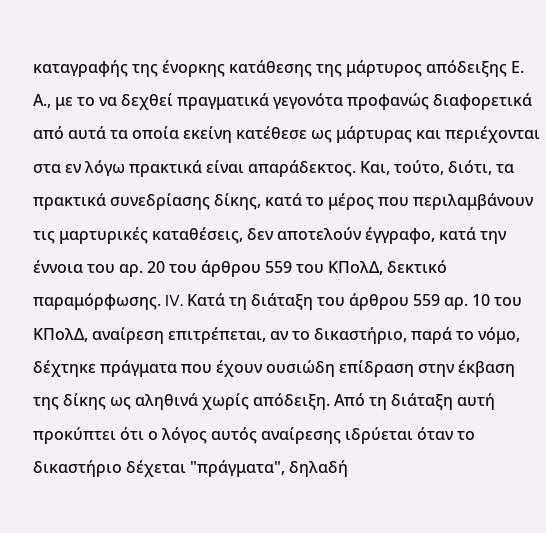καταγραφής της ένορκης κατάθεσης της μάρτυρος απόδειξης Ε. Α., με το να δεχθεί πραγματικά γεγονότα προφανώς διαφορετικά από αυτά τα οποία εκείνη κατέθεσε ως μάρτυρας και περιέχονται στα εν λόγω πρακτικά είναι απαράδεκτος. Και, τούτο, διότι, τα πρακτικά συνεδρίασης δίκης, κατά το μέρος που περιλαμβάνουν τις μαρτυρικές καταθέσεις, δεν αποτελούν έγγραφο, κατά την έννοια του αρ. 20 του άρθρου 559 του ΚΠολΔ, δεκτικό παραμόρφωσης. IV. Κατά τη διάταξη του άρθρου 559 αρ. 10 του ΚΠολΔ, αναίρεση επιτρέπεται, αν το δικαστήριο, παρά το νόμο, δέχτηκε πράγματα που έχουν ουσιώδη επίδραση στην έκβαση της δίκης ως αληθινά χωρίς απόδειξη. Από τη διάταξη αυτή προκύπτει ότι ο λόγος αυτός αναίρεσης ιδρύεται όταν το δικαστήριο δέχεται "πράγματα", δηλαδή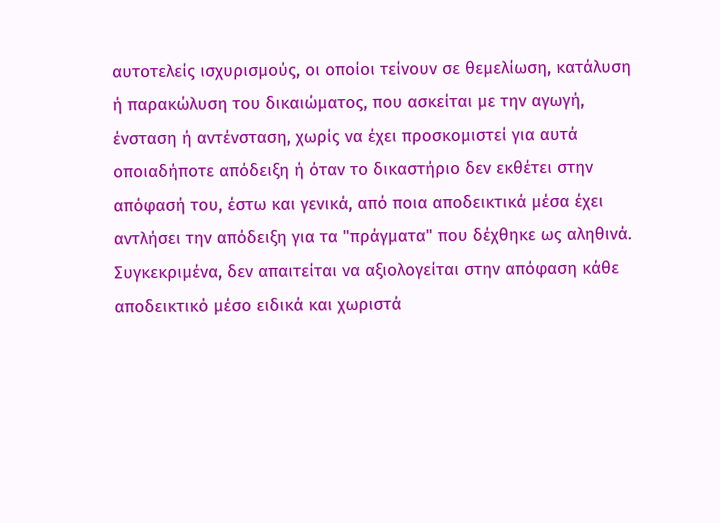αυτοτελείς ισχυρισμούς, οι οποίοι τείνουν σε θεμελίωση, κατάλυση ή παρακώλυση του δικαιώματος, που ασκείται με την αγωγή, ένσταση ή αντένσταση, χωρίς να έχει προσκομιστεί για αυτά οποιαδήποτε απόδειξη ή όταν το δικαστήριο δεν εκθέτει στην απόφασή του, έστω και γενικά, από ποια αποδεικτικά μέσα έχει αντλήσει την απόδειξη για τα "πράγματα" που δέχθηκε ως αληθινά. Συγκεκριμένα, δεν απαιτείται να αξιολογείται στην απόφαση κάθε αποδεικτικό μέσο ειδικά και χωριστά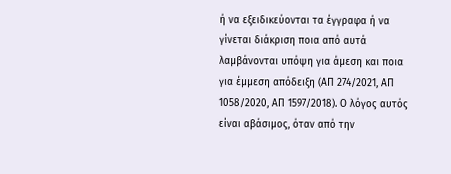ή να εξειδικεύονται τα έγγραφα ή να γίνεται διάκριση ποια από αυτά λαμβάνονται υπόψη για άμεση και ποια για έμμεση απόδειξη (ΑΠ 274/2021, ΑΠ 1058/2020, ΑΠ 1597/2018). Ο λόγος αυτός είναι αβάσιμος, όταν από την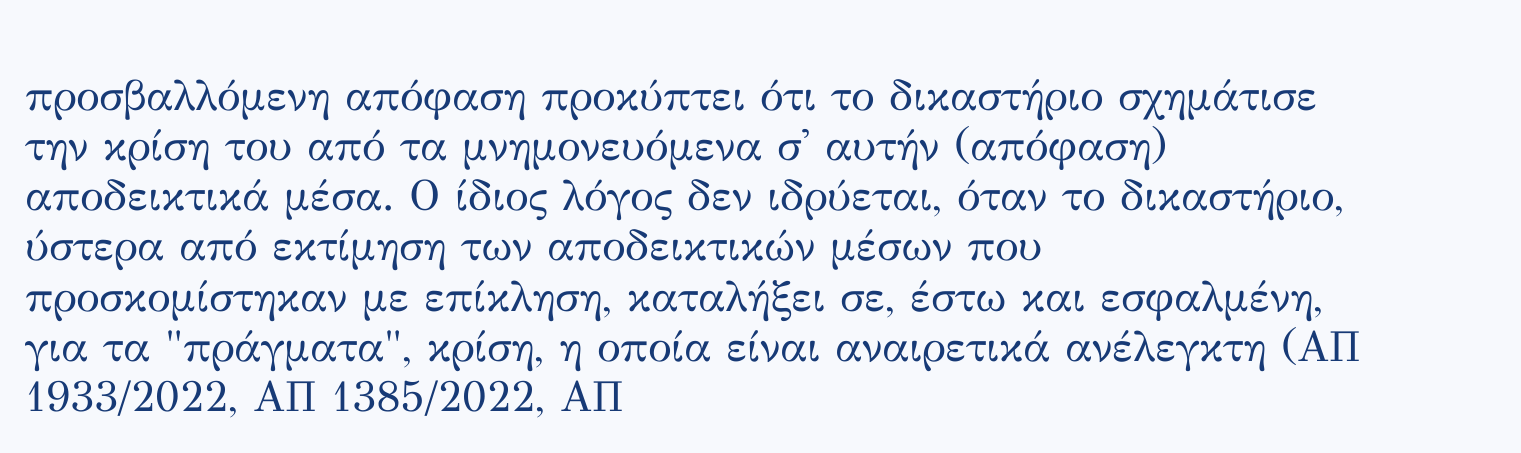προσβαλλόμενη απόφαση προκύπτει ότι το δικαστήριο σχημάτισε την κρίση του από τα μνημονευόμενα σ' αυτήν (απόφαση) αποδεικτικά μέσα. Ο ίδιος λόγος δεν ιδρύεται, όταν το δικαστήριο, ύστερα από εκτίμηση των αποδεικτικών μέσων που προσκομίστηκαν με επίκληση, καταλήξει σε, έστω και εσφαλμένη, για τα "πράγματα", κρίση, η οποία είναι αναιρετικά ανέλεγκτη (ΑΠ 1933/2022, ΑΠ 1385/2022, ΑΠ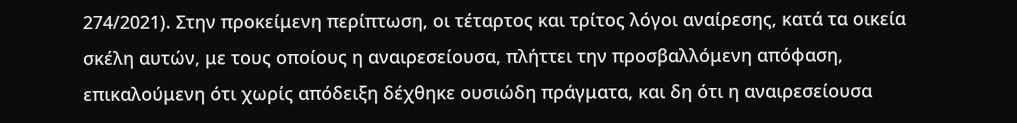274/2021). Στην προκείμενη περίπτωση, οι τέταρτος και τρίτος λόγοι αναίρεσης, κατά τα οικεία σκέλη αυτών, με τους οποίους η αναιρεσείουσα, πλήττει την προσβαλλόμενη απόφαση, επικαλούμενη ότι χωρίς απόδειξη δέχθηκε ουσιώδη πράγματα, και δη ότι η αναιρεσείουσα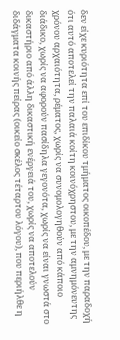δεν είχε κυριότητα επί του επιδίκου τμήματος οικοπέδου, με την παραδοχή ότι αυτό αποτελεί την παλαιά κοίτη κοινόχρηστου, με την αμνημόνευτης χρόνου αρχαιότητα, ρέματος, χωρίς να συνομολογηθούν από κάποιο διάδικο, χωρίς να αφορούν πασίδηλα γεγονότα, χωρίς να είναι γνωστά στο δικαστήριο από άλλη δικαστική ενέργειά του, χωρίς να αποτελούν διδάγματα κοινής πείρας (οικείο σκέλος τέταρτου λόγου), που περιήλθε η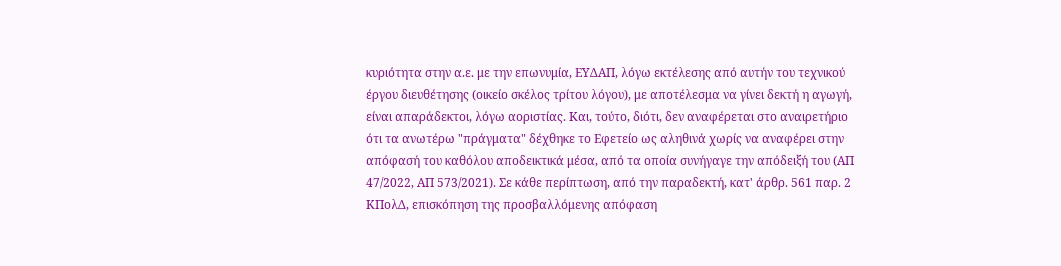κυριότητα στην α.ε. με την επωνυμία, ΕΥΔΑΠ, λόγω εκτέλεσης από αυτήν του τεχνικού έργου διευθέτησης (οικείο σκέλος τρίτου λόγου), με αποτέλεσμα να γίνει δεκτή η αγωγή, είναι απαράδεκτοι, λόγω αοριστίας. Και, τούτο, διότι, δεν αναφέρεται στο αναιρετήριο ότι τα ανωτέρω "πράγματα" δέχθηκε το Εφετείο ως αληθινά χωρίς να αναφέρει στην απόφασή του καθόλου αποδεικτικά μέσα, από τα οποία συνήγαγε την απόδειξή του (ΑΠ 47/2022, ΑΠ 573/2021). Σε κάθε περίπτωση, από την παραδεκτή, κατ' άρθρ. 561 παρ. 2 ΚΠολΔ, επισκόπηση της προσβαλλόμενης απόφαση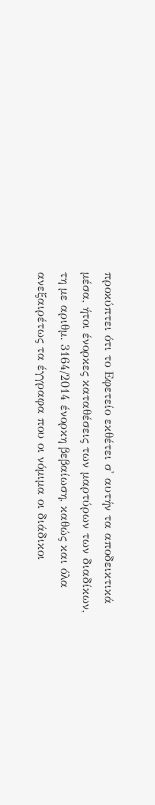προκύπτει ότι το Εφετείο εκθέτει σ' αυτήν τα αποδεικτικά μέσα, ήτοι ένορκες καταθέσεις των μαρτύρων των διαδίκων, τη με αριθμ. 3164/2014 ένορκη βεβαίωση, καθώς και όλα ανεξαιρέτως τα έγγραφα που οι νόμιμα οι διάδικοι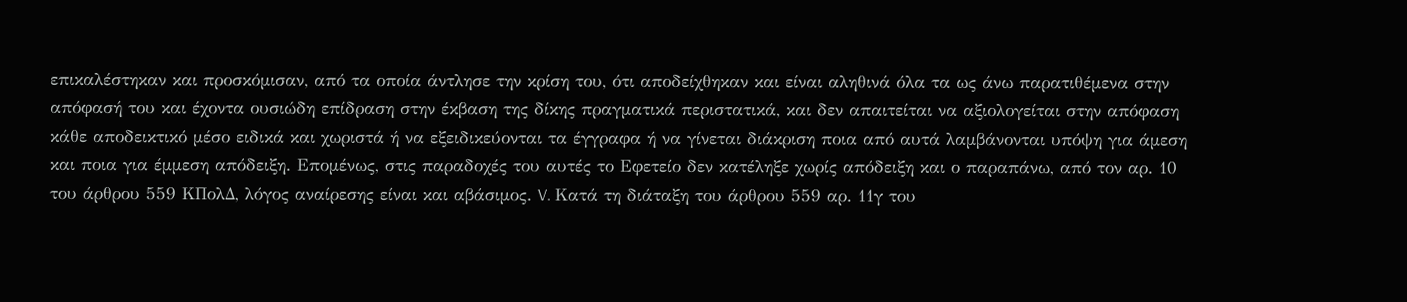επικαλέστηκαν και προσκόμισαν, από τα οποία άντλησε την κρίση του, ότι αποδείχθηκαν και είναι αληθινά όλα τα ως άνω παρατιθέμενα στην απόφασή του και έχοντα ουσιώδη επίδραση στην έκβαση της δίκης πραγματικά περιστατικά, και δεν απαιτείται να αξιολογείται στην απόφαση κάθε αποδεικτικό μέσο ειδικά και χωριστά ή να εξειδικεύονται τα έγγραφα ή να γίνεται διάκριση ποια από αυτά λαμβάνονται υπόψη για άμεση και ποια για έμμεση απόδειξη. Επομένως, στις παραδοχές του αυτές το Εφετείο δεν κατέληξε χωρίς απόδειξη και ο παραπάνω, από τον αρ. 10 του άρθρου 559 ΚΠολΔ, λόγος αναίρεσης είναι και αβάσιμος. V. Κατά τη διάταξη του άρθρου 559 αρ. 11γ του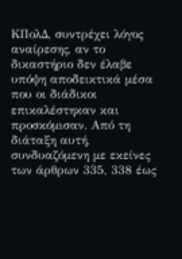ΚΠολΔ, συντρέχει λόγος αναίρεσης, αν το δικαστήριο δεν έλαβε υπόψη αποδεικτικά μέσα που οι διάδικοι επικαλέστηκαν και προσκόμισαν. Από τη διάταξη αυτή, συνδυαζόμενη με εκείνες των άρθρων 335, 338 έως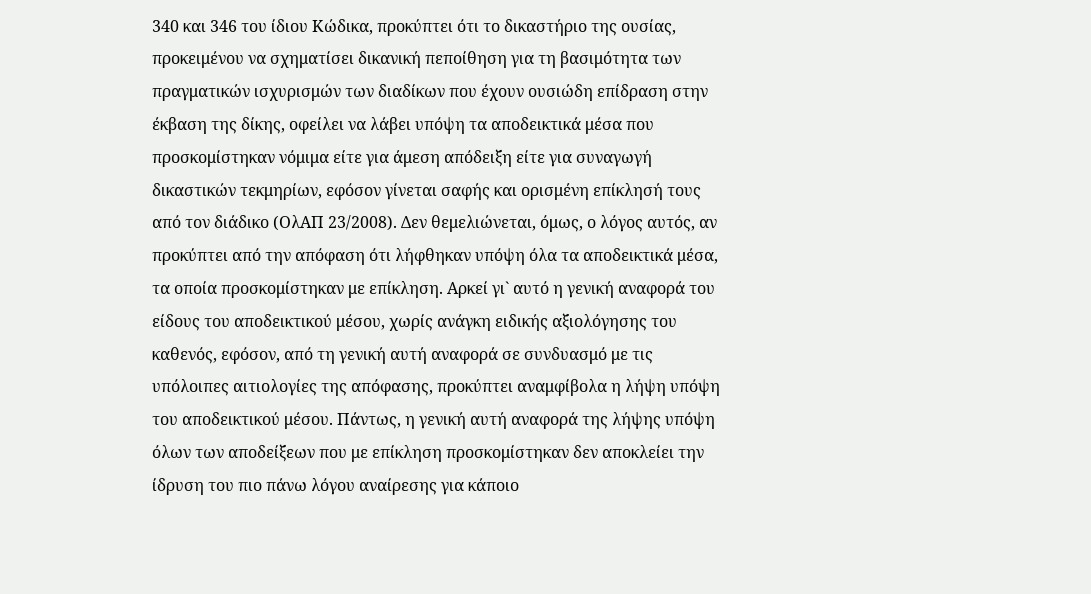340 και 346 του ίδιου Κώδικα, προκύπτει ότι το δικαστήριο της ουσίας, προκειμένου να σχηματίσει δικανική πεποίθηση για τη βασιμότητα των πραγματικών ισχυρισμών των διαδίκων που έχουν ουσιώδη επίδραση στην έκβαση της δίκης, οφείλει να λάβει υπόψη τα αποδεικτικά μέσα που προσκομίστηκαν νόμιμα είτε για άμεση απόδειξη είτε για συναγωγή δικαστικών τεκμηρίων, εφόσον γίνεται σαφής και ορισμένη επίκλησή τους από τον διάδικο (ΟλΑΠ 23/2008). Δεν θεμελιώνεται, όμως, ο λόγος αυτός, αν προκύπτει από την απόφαση ότι λήφθηκαν υπόψη όλα τα αποδεικτικά μέσα, τα οποία προσκομίστηκαν με επίκληση. Αρκεί γι` αυτό η γενική αναφορά του είδους του αποδεικτικού μέσου, χωρίς ανάγκη ειδικής αξιολόγησης του καθενός, εφόσον, από τη γενική αυτή αναφορά σε συνδυασμό με τις υπόλοιπες αιτιολογίες της απόφασης, προκύπτει αναμφίβολα η λήψη υπόψη του αποδεικτικού μέσου. Πάντως, η γενική αυτή αναφορά της λήψης υπόψη όλων των αποδείξεων που με επίκληση προσκομίστηκαν δεν αποκλείει την ίδρυση του πιο πάνω λόγου αναίρεσης για κάποιο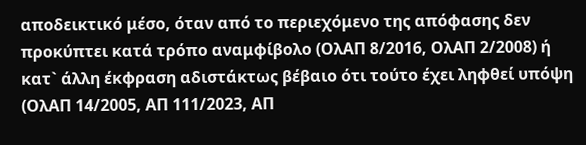αποδεικτικό μέσο, όταν από το περιεχόμενο της απόφασης δεν προκύπτει κατά τρόπο αναμφίβολο (ΟλΑΠ 8/2016, ΟλΑΠ 2/2008) ή κατ` άλλη έκφραση αδιστάκτως βέβαιο ότι τούτο έχει ληφθεί υπόψη (ΟλΑΠ 14/2005, ΑΠ 111/2023, ΑΠ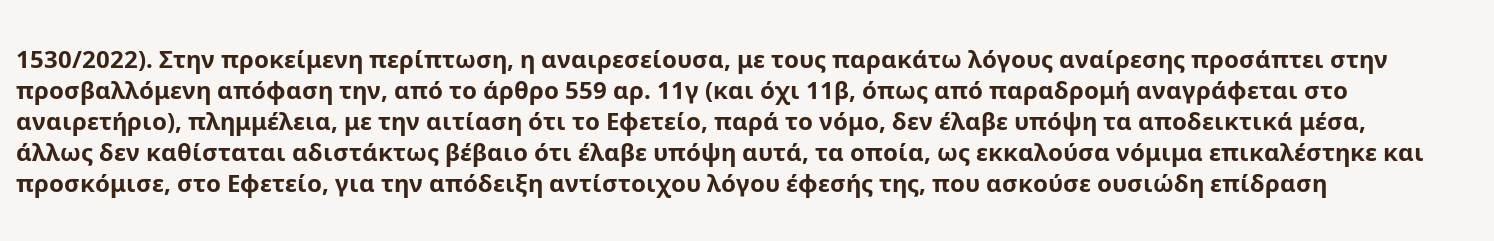1530/2022). Στην προκείμενη περίπτωση, η αναιρεσείουσα, με τους παρακάτω λόγους αναίρεσης προσάπτει στην προσβαλλόμενη απόφαση την, από το άρθρο 559 αρ. 11γ (και όχι 11β, όπως από παραδρομή αναγράφεται στο αναιρετήριο), πλημμέλεια, με την αιτίαση ότι το Εφετείο, παρά το νόμο, δεν έλαβε υπόψη τα αποδεικτικά μέσα, άλλως δεν καθίσταται αδιστάκτως βέβαιο ότι έλαβε υπόψη αυτά, τα οποία, ως εκκαλούσα νόμιμα επικαλέστηκε και προσκόμισε, στο Εφετείο, για την απόδειξη αντίστοιχου λόγου έφεσής της, που ασκούσε ουσιώδη επίδραση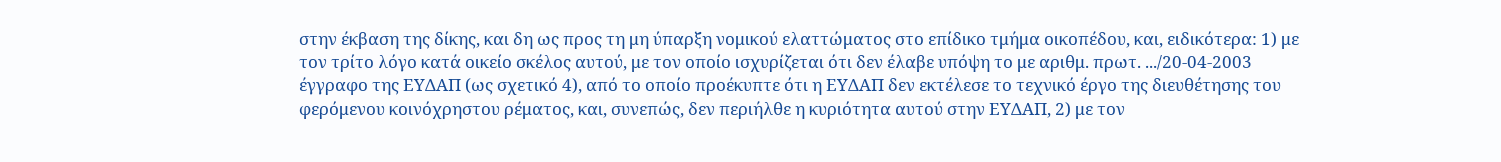στην έκβαση της δίκης, και δη ως προς τη μη ύπαρξη νομικού ελαττώματος στο επίδικο τμήμα οικοπέδου, και, ειδικότερα: 1) με τον τρίτο λόγο κατά οικείο σκέλος αυτού, με τον οποίο ισχυρίζεται ότι δεν έλαβε υπόψη το με αριθμ. πρωτ. .../20-04-2003 έγγραφο της ΕΥΔΑΠ (ως σχετικό 4), από το οποίο προέκυπτε ότι η ΕΥΔΑΠ δεν εκτέλεσε το τεχνικό έργο της διευθέτησης του φερόμενου κοινόχρηστου ρέματος, και, συνεπώς, δεν περιήλθε η κυριότητα αυτού στην ΕΥΔΑΠ, 2) με τον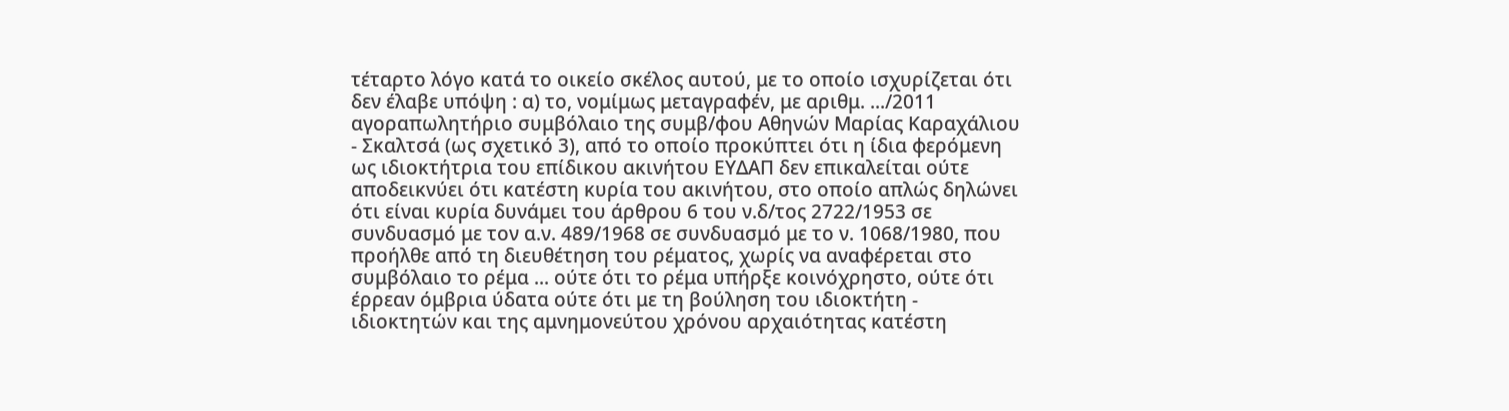τέταρτο λόγο κατά το οικείο σκέλος αυτού, με το οποίο ισχυρίζεται ότι δεν έλαβε υπόψη : α) το, νομίμως μεταγραφέν, με αριθμ. .../2011 αγοραπωλητήριο συμβόλαιο της συμβ/φου Αθηνών Μαρίας Καραχάλιου - Σκαλτσά (ως σχετικό 3), από το οποίο προκύπτει ότι η ίδια φερόμενη ως ιδιοκτήτρια του επίδικου ακινήτου ΕΥΔΑΠ δεν επικαλείται ούτε αποδεικνύει ότι κατέστη κυρία του ακινήτου, στο οποίο απλώς δηλώνει ότι είναι κυρία δυνάμει του άρθρου 6 του ν.δ/τος 2722/1953 σε συνδυασμό με τον α.ν. 489/1968 σε συνδυασμό με το ν. 1068/1980, που προήλθε από τη διευθέτηση του ρέματος, χωρίς να αναφέρεται στο συμβόλαιο το ρέμα ... ούτε ότι το ρέμα υπήρξε κοινόχρηστο, ούτε ότι έρρεαν όμβρια ύδατα ούτε ότι με τη βούληση του ιδιοκτήτη - ιδιοκτητών και της αμνημονεύτου χρόνου αρχαιότητας κατέστη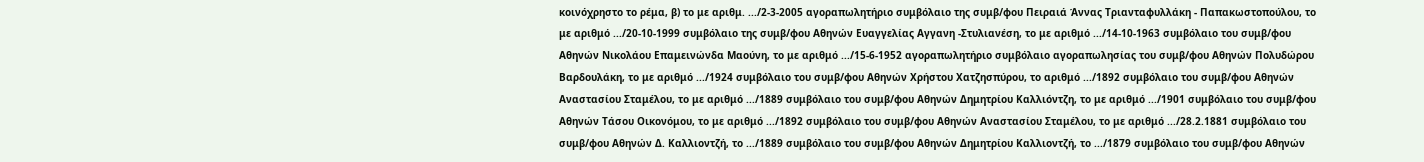κοινόχρηστο το ρέμα, β) το με αριθμ. .../2-3-2005 αγοραπωλητήριο συμβόλαιο της συμβ/φου Πειραιά Άννας Τριανταφυλλάκη - Παπακωστοπούλου, το με αριθμό .../20-10-1999 συμβόλαιο της συμβ/φου Αθηνών Ευαγγελίας Αγγανη -Στυλιανέση, το με αριθμό .../14-10-1963 συμβόλαιο του συμβ/φου Αθηνών Νικολάου Επαμεινώνδα Μαούνη, το με αριθμό .../15-6-1952 αγοραπωλητήριο συμβόλαιο αγοραπωλησίας του συμβ/φου Αθηνών Πολυδώρου Βαρδουλάκη, το με αριθμό .../1924 συμβόλαιο του συμβ/φου Αθηνών Χρήστου Χατζησπύρου, το αριθμό .../1892 συμβόλαιο του συμβ/φου Αθηνών Αναστασίου Σταμέλου, το με αριθμό .../1889 συμβόλαιο του συμβ/φου Αθηνών Δημητρίου Καλλιόντζη, το με αριθμό .../1901 συμβόλαιο του συμβ/φου Αθηνών Τάσου Οικονόμου, το με αριθμό .../1892 συμβόλαιο του συμβ/φου Αθηνών Αναστασίου Σταμέλου, το με αριθμό .../28.2.1881 συμβόλαιο του συμβ/φου Αθηνών Δ. Καλλιοντζή, το .../1889 συμβόλαιο του συμβ/φου Αθηνών Δημητρίου Καλλιοντζή, το .../1879 συμβόλαιο του συμβ/φου Αθηνών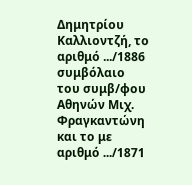Δημητρίου Καλλιοντζή, το αριθμό .../1886 συμβόλαιο του συμβ/φου Αθηνών Μιχ. Φραγκαντώνη και το με αριθμό .../1871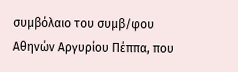συμβόλαιο του συμβ/φου Αθηνών Αργυρίου Πέππα, που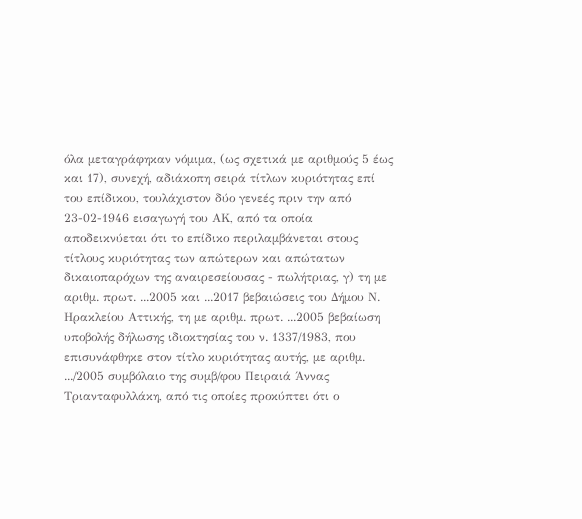όλα μεταγράφηκαν νόμιμα, (ως σχετικά με αριθμούς 5 έως και 17), συνεχή, αδιάκοπη σειρά τίτλων κυριότητας επί του επίδικου, τουλάχιστον δύο γενεές πριν την από 23-02-1946 εισαγωγή του ΑΚ, από τα οποία αποδεικνύεται ότι το επίδικο περιλαμβάνεται στους τίτλους κυριότητας των απώτερων και απώτατων δικαιοπαρόχων της αναιρεσείουσας - πωλήτριας, γ) τη με αριθμ. πρωτ. ...2005 και ...2017 βεβαιώσεις του Δήμου Ν. Ηρακλείου Αττικής, τη με αριθμ. πρωτ. ...2005 βεβαίωση υποβολής δήλωσης ιδιοκτησίας του ν. 1337/1983, που επισυνάφθηκε στον τίτλο κυριότητας αυτής, με αριθμ. .../2005 συμβόλαιο της συμβ/φου Πειραιά Άννας Τριανταφυλλάκη, από τις οποίες προκύπτει ότι ο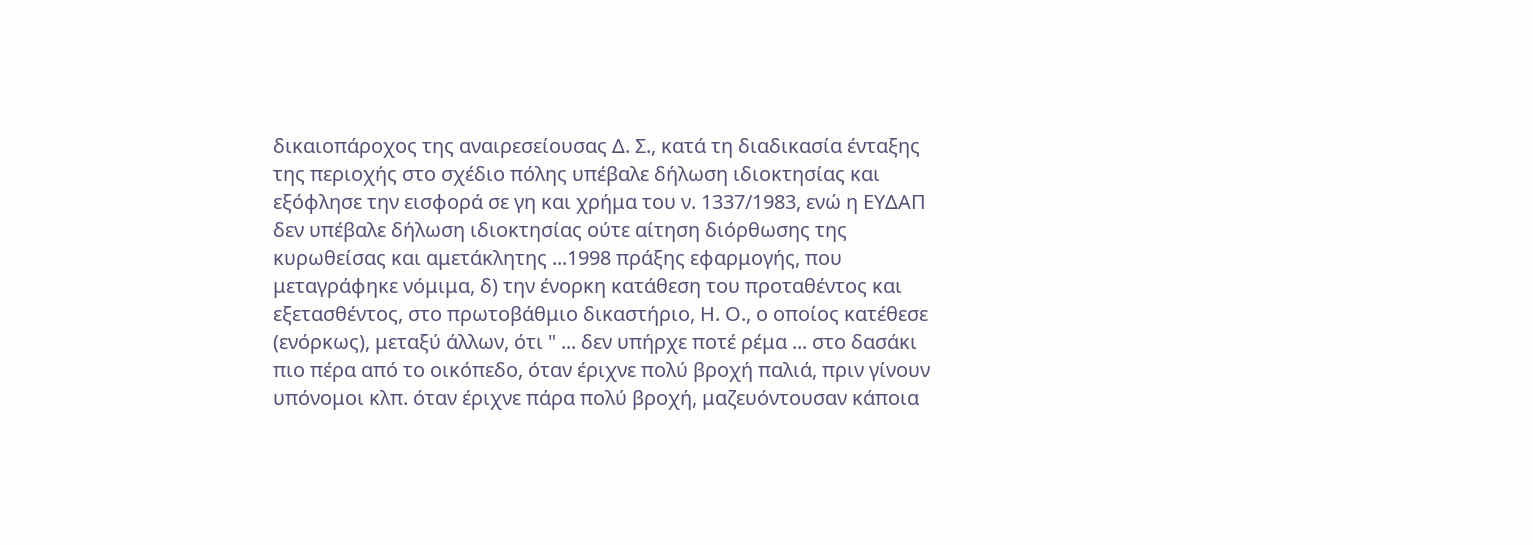δικαιοπάροχος της αναιρεσείουσας Δ. Σ., κατά τη διαδικασία ένταξης της περιοχής στο σχέδιο πόλης υπέβαλε δήλωση ιδιοκτησίας και εξόφλησε την εισφορά σε γη και χρήμα του ν. 1337/1983, ενώ η ΕΥΔΑΠ δεν υπέβαλε δήλωση ιδιοκτησίας ούτε αίτηση διόρθωσης της κυρωθείσας και αμετάκλητης ...1998 πράξης εφαρμογής, που μεταγράφηκε νόμιμα, δ) την ένορκη κατάθεση του προταθέντος και εξετασθέντος, στο πρωτοβάθμιο δικαστήριο, Η. Ο., ο οποίος κατέθεσε (ενόρκως), μεταξύ άλλων, ότι " ... δεν υπήρχε ποτέ ρέμα ... στο δασάκι πιο πέρα από το οικόπεδο, όταν έριχνε πολύ βροχή παλιά, πριν γίνουν υπόνομοι κλπ. όταν έριχνε πάρα πολύ βροχή, μαζευόντουσαν κάποια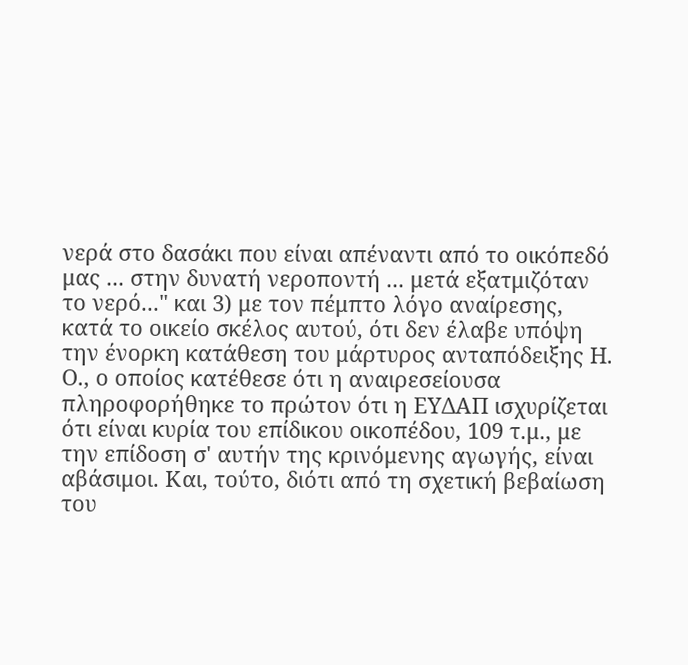νερά στο δασάκι που είναι απέναντι από το οικόπεδό μας ... στην δυνατή νεροποντή ... μετά εξατμιζόταν το νερό..." και 3) με τον πέμπτο λόγο αναίρεσης, κατά το οικείο σκέλος αυτού, ότι δεν έλαβε υπόψη την ένορκη κατάθεση του μάρτυρος ανταπόδειξης Η. Ο., ο οποίος κατέθεσε ότι η αναιρεσείουσα πληροφορήθηκε το πρώτον ότι η ΕΥΔΑΠ ισχυρίζεται ότι είναι κυρία του επίδικου οικοπέδου, 109 τ.μ., με την επίδοση σ' αυτήν της κρινόμενης αγωγής, είναι αβάσιμοι. Και, τούτο, διότι από τη σχετική βεβαίωση του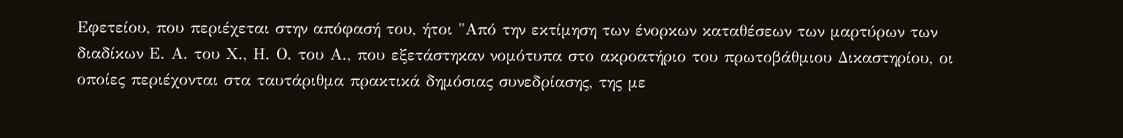Εφετείου, που περιέχεται στην απόφασή του, ήτοι "Από την εκτίμηση των ένορκων καταθέσεων των μαρτύρων των διαδίκων Ε. Α. του Χ., Η. Ο. του Α., που εξετάστηκαν νομότυπα στο ακροατήριο του πρωτοβάθμιου Δικαστηρίου, οι οποίες περιέχονται στα ταυτάριθμα πρακτικά δημόσιας συνεδρίασης, της με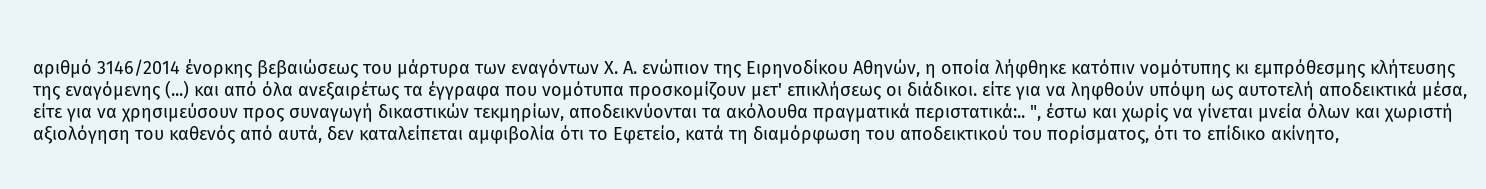αριθμό 3146/2014 ένορκης βεβαιώσεως του μάρτυρα των εναγόντων Χ. Α. ενώπιον της Ειρηνοδίκου Αθηνών, η οποία λήφθηκε κατόπιν νομότυπης κι εμπρόθεσμης κλήτευσης της εναγόμενης (...) και από όλα ανεξαιρέτως τα έγγραφα που νομότυπα προσκομίζουν μετ' επικλήσεως οι διάδικοι. είτε για να ληφθούν υπόψη ως αυτοτελή αποδεικτικά μέσα, είτε για να χρησιμεύσουν προς συναγωγή δικαστικών τεκμηρίων, αποδεικνύονται τα ακόλουθα πραγματικά περιστατικά:.. ", έστω και χωρίς να γίνεται μνεία όλων και χωριστή αξιολόγηση του καθενός από αυτά, δεν καταλείπεται αμφιβολία ότι το Εφετείο, κατά τη διαμόρφωση του αποδεικτικού του πορίσματος, ότι το επίδικο ακίνητο,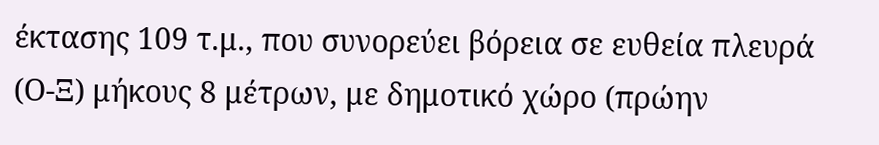έκτασης 109 τ.μ., που συνορεύει βόρεια σε ευθεία πλευρά (Ο-Ξ) μήκους 8 μέτρων, με δημοτικό χώρο (πρώην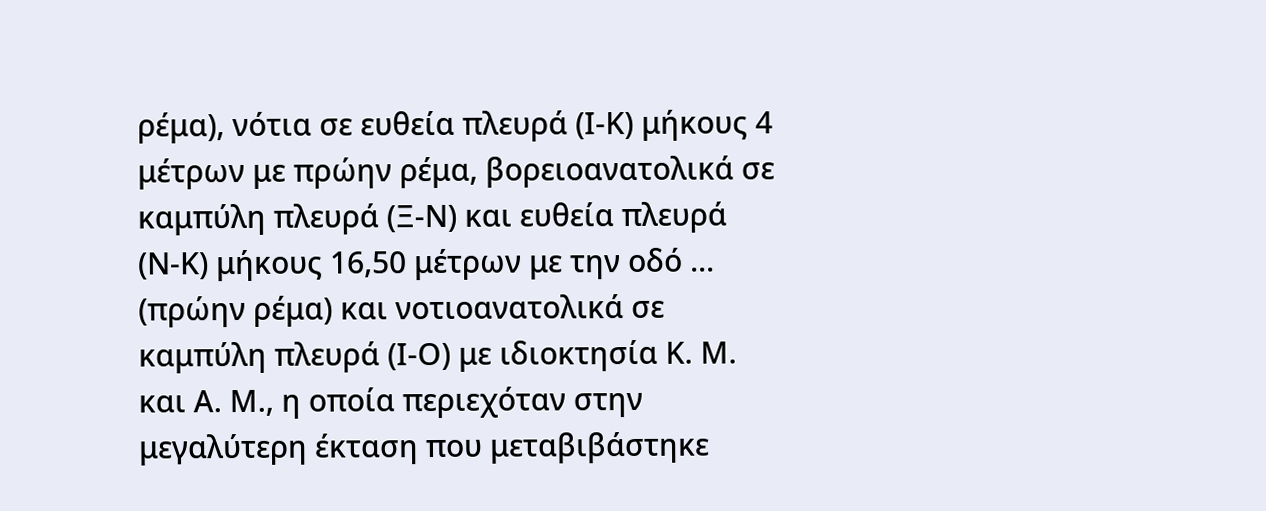ρέμα), νότια σε ευθεία πλευρά (Ι-Κ) μήκους 4 μέτρων με πρώην ρέμα, βορειοανατολικά σε καμπύλη πλευρά (Ξ-Ν) και ευθεία πλευρά (Ν-Κ) μήκους 16,50 μέτρων με την οδό ... (πρώην ρέμα) και νοτιοανατολικά σε καμπύλη πλευρά (Ι-Ο) με ιδιοκτησία Κ. Μ. και Α. Μ., η οποία περιεχόταν στην μεγαλύτερη έκταση που μεταβιβάστηκε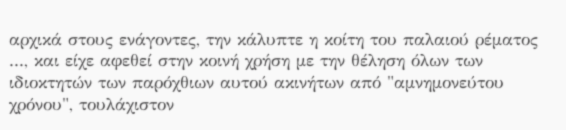αρχικά στους ενάγοντες, την κάλυπτε η κοίτη του παλαιού ρέματος ..., και είχε αφεθεί στην κοινή χρήση με την θέληση όλων των ιδιοκτητών των παρόχθιων αυτού ακινήτων από "αμνημονεύτου χρόνου", τουλάχιστον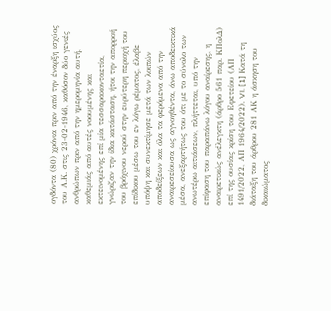ογδόντα (80) χρόνια πριν από την έναρξη ισχύος του Α.Κ. στις 23-02-1946, καθόσον δύο γενιές ανθρώπων πριν από την ημερομηνία αυτή, καθεμιάς από αυτές νοουμένης και εκτεινομένης επί μία τεσσαρακονταετία, γνώριζαν την ίδια κατάσταση, ήτοι την απορροή του βρόχινου νερού στην ευρύτερη περιοχή του επίδικου μέσω του εν λόγω ρέματος, έλαβε υπόψη και συνεκτίμησε μετά των λοιπών αποδείξεων και όλα τα φερόμενα από την αναιρεσείουσα ως αγνοηθέντα, άνω αποδεικτικά μέσα, ανεξαρτήτως του ότι με το σύνολο των ανωτέρω αιτιάσεων, πλήττεται, υπό την επίφαση του παραπάνω λόγου αναίρεσης, η αναιρετικώς ανέλεγκτη (άρθρο 561 παρ. ΚΠολΔ) επί της ουσίας κρίση του Εφετείου (ΑΠ 1491/2022, ΑΠ 1964/2022). VI. [1] Κατά τη διάταξη του άρθρου 281 ΑΚ η άσκηση του δικαιώματος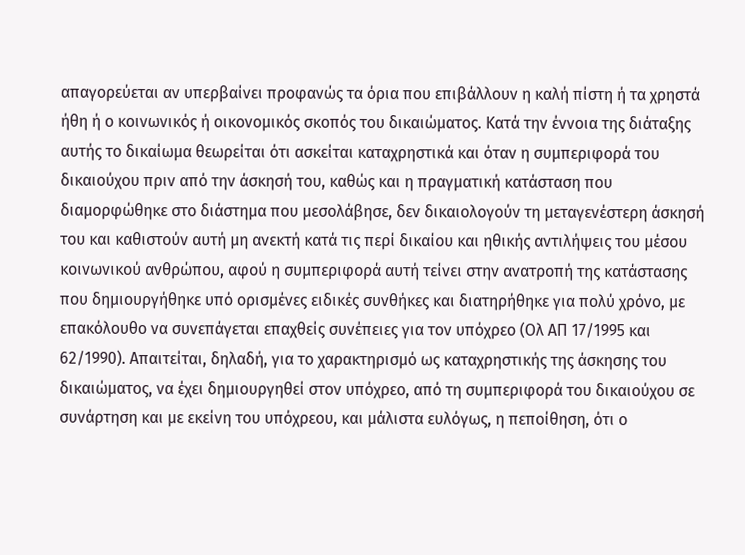απαγορεύεται αν υπερβαίνει προφανώς τα όρια που επιβάλλουν η καλή πίστη ή τα χρηστά ήθη ή ο κοινωνικός ή οικονομικός σκοπός του δικαιώματος. Κατά την έννοια της διάταξης αυτής το δικαίωμα θεωρείται ότι ασκείται καταχρηστικά και όταν η συμπεριφορά του δικαιούχου πριν από την άσκησή του, καθώς και η πραγματική κατάσταση που διαμορφώθηκε στο διάστημα που μεσολάβησε, δεν δικαιολογούν τη μεταγενέστερη άσκησή του και καθιστούν αυτή μη ανεκτή κατά τις περί δικαίου και ηθικής αντιλήψεις του μέσου κοινωνικού ανθρώπου, αφού η συμπεριφορά αυτή τείνει στην ανατροπή της κατάστασης που δημιουργήθηκε υπό ορισμένες ειδικές συνθήκες και διατηρήθηκε για πολύ χρόνο, με επακόλουθο να συνεπάγεται επαχθείς συνέπειες για τον υπόχρεο (Ολ ΑΠ 17/1995 και 62/1990). Απαιτείται, δηλαδή, για το χαρακτηρισμό ως καταχρηστικής της άσκησης του δικαιώματος, να έχει δημιουργηθεί στον υπόχρεο, από τη συμπεριφορά του δικαιούχου σε συνάρτηση και με εκείνη του υπόχρεου, και μάλιστα ευλόγως, η πεποίθηση, ότι ο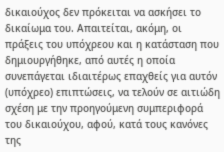δικαιούχος δεν πρόκειται να ασκήσει το δικαίωμα του. Απαιτείται, ακόμη, οι πράξεις του υπόχρεου και η κατάσταση που δημιουργήθηκε, από αυτές η οποία συνεπάγεται ιδιαιτέρως επαχθείς για αυτόν (υπόχρεο) επιπτώσεις, να τελούν σε αιτιώδη σχέση με την προηγούμενη συμπεριφορά του δικαιούχου, αφού, κατά τους κανόνες της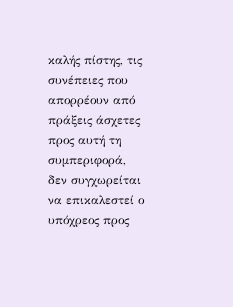καλής πίστης, τις συνέπειες που απορρέουν από πράξεις άσχετες προς αυτή τη συμπεριφορά, δεν συγχωρείται να επικαλεστεί ο υπόχρεος προς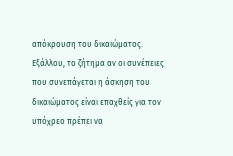απόκρουση του δικαιώματος. Εξάλλου, το ζήτημα αν οι συνέπειες που συνεπάγεται η άσκηση του δικαιώματος είναι επαχθείς για τον υπόχρεο πρέπει να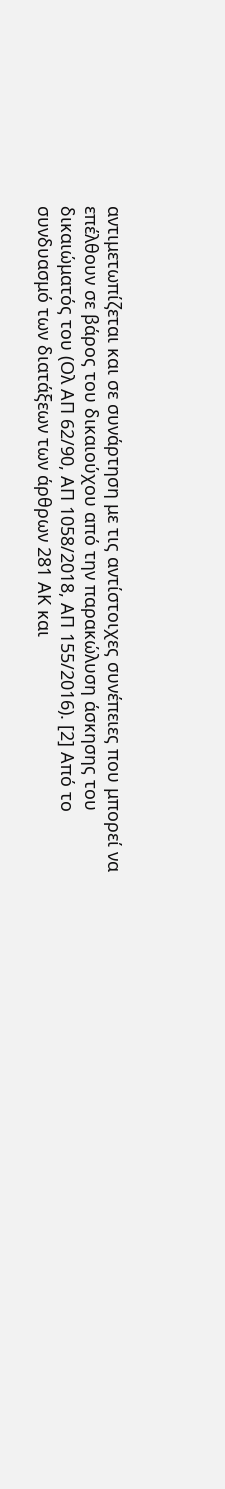αντιμετωπίζεται και σε συνάρτηση με τις αντίστοιχες συνέπειες που μπορεί να επέλθουν σε βάρος του δικαιούχου από την παρακώλυση άσκησης του δικαιώματός του (Ολ ΑΠ 62/90, ΑΠ 1058/2018, ΑΠ 155/2016). [2] Από το συνδυασμό των διατάξεων των άρθρων 281 ΑΚ και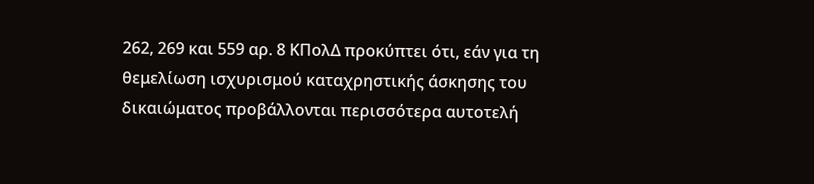262, 269 και 559 αρ. 8 ΚΠολΔ προκύπτει ότι, εάν για τη θεμελίωση ισχυρισμού καταχρηστικής άσκησης του δικαιώματος προβάλλονται περισσότερα αυτοτελή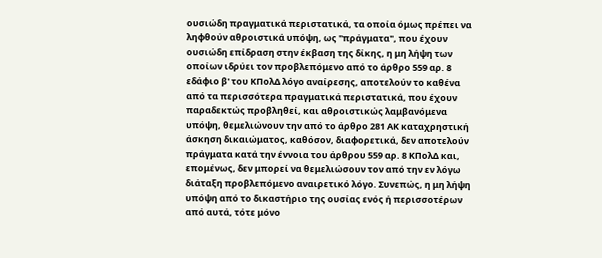ουσιώδη πραγματικά περιστατικά, τα οποία όμως πρέπει να ληφθούν αθροιστικά υπόψη, ως "πράγματα", που έχουν ουσιώδη επίδραση στην έκβαση της δίκης, η μη λήψη των οποίων ιδρύει τον προβλεπόμενο από το άρθρο 559 αρ. 8 εδάφιο β' του ΚΠολΔ λόγο αναίρεσης, αποτελούν το καθένα από τα περισσότερα πραγματικά περιστατικά, που έχουν παραδεκτώς προβληθεί, και αθροιστικώς λαμβανόμενα υπόψη, θεμελιώνουν την από το άρθρο 281 ΑΚ καταχρηστική άσκηση δικαιώματος, καθόσον, διαφορετικά, δεν αποτελούν πράγματα κατά την έννοια του άρθρου 559 αρ. 8 ΚΠολΔ και, επομένως, δεν μπορεί να θεμελιώσουν τον από την εν λόγω διάταξη προβλεπόμενο αναιρετικό λόγο. Συνεπώς, η μη λήψη υπόψη από το δικαστήριο της ουσίας ενός ή περισσοτέρων από αυτά, τότε μόνο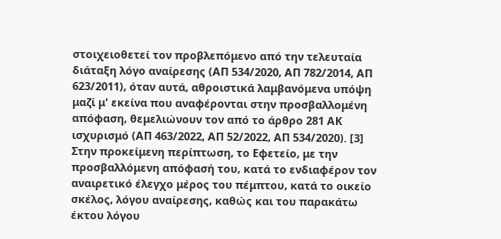στοιχειοθετεί τον προβλεπόμενο από την τελευταία διάταξη λόγο αναίρεσης (ΑΠ 534/2020, ΑΠ 782/2014, ΑΠ 623/2011), όταν αυτά, αθροιστικά λαμβανόμενα υπόψη μαζί μ' εκείνα που αναφέρονται στην προσβαλλομένη απόφαση, θεμελιώνουν τον από το άρθρο 281 ΑΚ ισχυρισμό (ΑΠ 463/2022, ΑΠ 52/2022, ΑΠ 534/2020). [3] Στην προκείμενη περίπτωση, το Εφετείο, με την προσβαλλόμενη απόφασή του, κατά το ενδιαφέρον τον αναιρετικό έλεγχο μέρος του πέμπτου, κατά το οικείο σκέλος, λόγου αναίρεσης, καθώς και του παρακάτω έκτου λόγου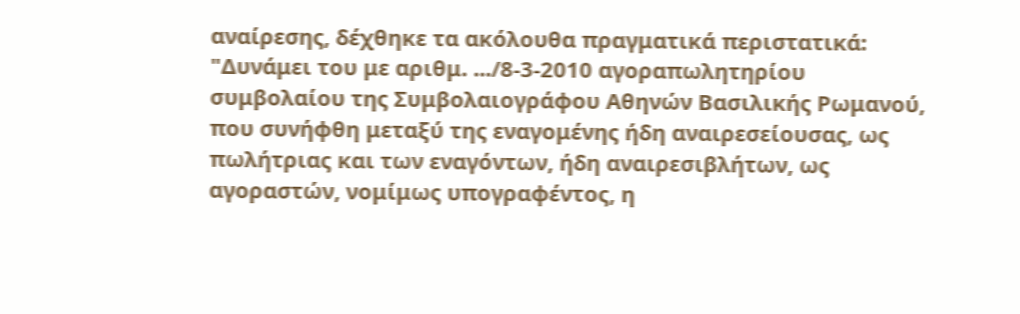αναίρεσης, δέχθηκε τα ακόλουθα πραγματικά περιστατικά: "Δυνάμει του με αριθμ. .../8-3-2010 αγοραπωλητηρίου συμβολαίου της Συμβολαιογράφου Αθηνών Βασιλικής Ρωμανού, που συνήφθη μεταξύ της εναγομένης ήδη αναιρεσείουσας, ως πωλήτριας και των εναγόντων, ήδη αναιρεσιβλήτων, ως αγοραστών, νομίμως υπογραφέντος, η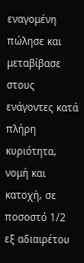εναγομένη πώλησε και μεταβίβασε στους ενάγοντες κατά πλήρη κυριότητα, νομή και κατοχή, σε ποσοστό 1/2 εξ αδιαιρέτου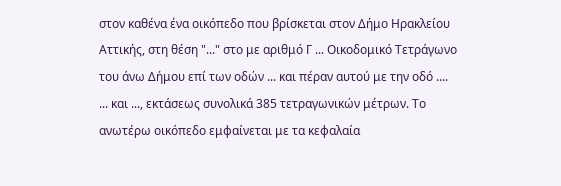στον καθένα ένα οικόπεδο που βρίσκεται στον Δήμο Ηρακλείου Αττικής, στη θέση "..." στο με αριθμό Γ ... Οικοδομικό Τετράγωνο του άνω Δήμου επί των οδών ... και πέραν αυτού με την οδό .... ... και ..., εκτάσεως συνολικά 385 τετραγωνικών μέτρων. Το ανωτέρω οικόπεδο εμφαίνεται με τα κεφαλαία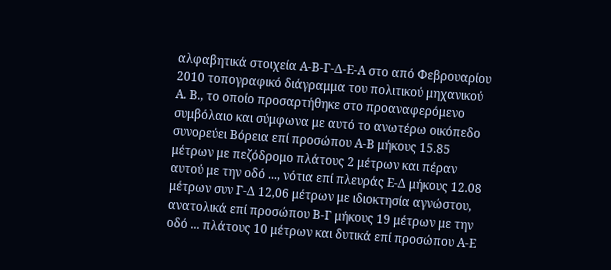αλφαβητικά στοιχεία Α-Β-Γ-Δ-Ε-Α στο από Φεβρουαρίου 2010 τοπογραφικό διάγραμμα του πολιτικού μηχανικού Α. Β., το οποίο προσαρτήθηκε στο προαναφερόμενο συμβόλαιο και σύμφωνα με αυτό το ανωτέρω οικόπεδο συνορεύει Βόρεια επί προσώπου Α-Β μήκους 15.85 μέτρων με πεζόδρομο πλάτους 2 μέτρων και πέραν αυτού με την οδό ..., νότια επί πλευράς Ε-Δ μήκους 12.08 μέτρων συν Γ-Δ 12,06 μέτρων με ιδιοκτησία αγνώστου, ανατολικά επί προσώπου Β-Γ μήκους 19 μέτρων με την οδό ... πλάτους 10 μέτρων και δυτικά επί προσώπου Α-Ε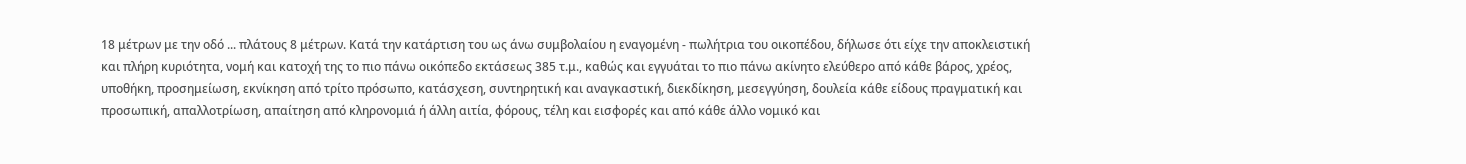18 μέτρων με την οδό ... πλάτους 8 μέτρων. Κατά την κατάρτιση του ως άνω συμβολαίου η εναγομένη - πωλήτρια του οικοπέδου, δήλωσε ότι είχε την αποκλειστική και πλήρη κυριότητα, νομή και κατοχή της το πιο πάνω οικόπεδο εκτάσεως 385 τ.μ., καθώς και εγγυάται το πιο πάνω ακίνητο ελεύθερο από κάθε βάρος, χρέος, υποθήκη, προσημείωση, εκνίκηση από τρίτο πρόσωπο, κατάσχεση, συντηρητική και αναγκαστική, διεκδίκηση, μεσεγγύηση, δουλεία κάθε είδους πραγματική και προσωπική, απαλλοτρίωση, απαίτηση από κληρονομιά ή άλλη αιτία, φόρους, τέλη και εισφορές και από κάθε άλλο νομικό και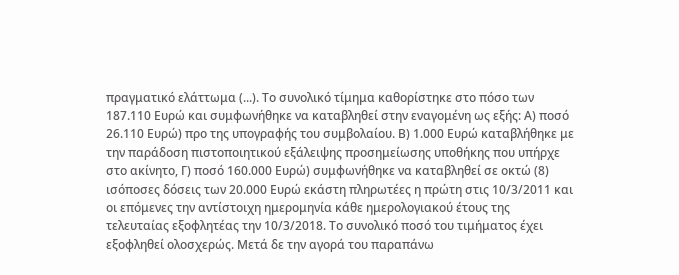πραγματικό ελάττωμα (...). Το συνολικό τίμημα καθορίστηκε στο πόσο των 187.110 Ευρώ και συμφωνήθηκε να καταβληθεί στην εναγομένη ως εξής: Α) ποσό 26.110 Ευρώ) προ της υπογραφής του συμβολαίου. Β) 1.000 Ευρώ καταβλήθηκε με την παράδοση πιστοποιητικού εξάλειψης προσημείωσης υποθήκης που υπήρχε στο ακίνητο, Γ) ποσό 160.000 Ευρώ) συμφωνήθηκε να καταβληθεί σε οκτώ (8) ισόποσες δόσεις των 20.000 Ευρώ εκάστη πληρωτέες η πρώτη στις 10/3/2011 και οι επόμενες την αντίστοιχη ημερομηνία κάθε ημερολογιακού έτους της τελευταίας εξοφλητέας την 10/3/2018. Το συνολικό ποσό του τιμήματος έχει εξοφληθεί ολοσχερώς. Μετά δε την αγορά του παραπάνω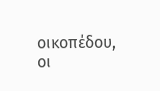οικοπέδου, οι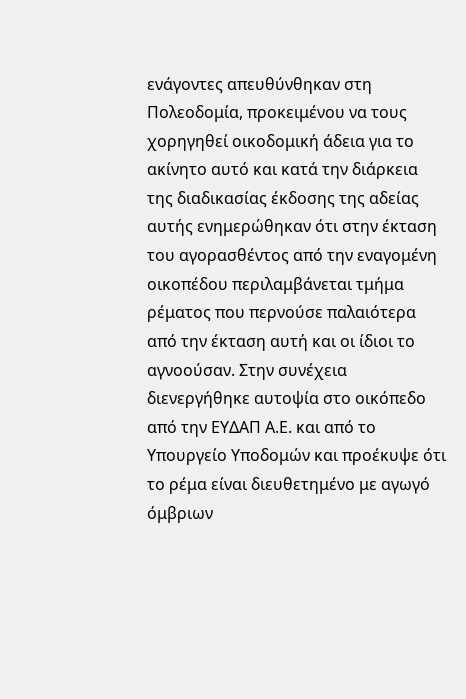ενάγοντες απευθύνθηκαν στη Πολεοδομία, προκειμένου να τους χορηγηθεί οικοδομική άδεια για το ακίνητο αυτό και κατά την διάρκεια της διαδικασίας έκδοσης της αδείας αυτής ενημερώθηκαν ότι στην έκταση του αγορασθέντος από την εναγομένη οικοπέδου περιλαμβάνεται τμήμα ρέματος που περνούσε παλαιότερα από την έκταση αυτή και οι ίδιοι το αγνοούσαν. Στην συνέχεια διενεργήθηκε αυτοψία στο οικόπεδο από την ΕΥΔΑΠ Α.Ε. και από το Υπουργείο Υποδομών και προέκυψε ότι το ρέμα είναι διευθετημένο με αγωγό όμβριων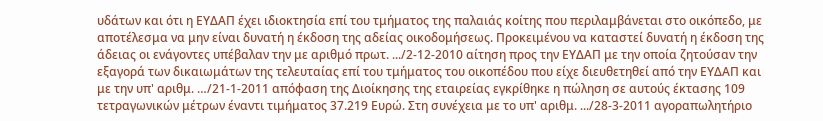υδάτων και ότι η ΕΥΔΑΠ έχει ιδιοκτησία επί του τμήματος της παλαιάς κοίτης που περιλαμβάνεται στο οικόπεδο, με αποτέλεσμα να μην είναι δυνατή η έκδοση της αδείας οικοδομήσεως. Προκειμένου να καταστεί δυνατή η έκδοση της άδειας οι ενάγοντες υπέβαλαν την με αριθμό πρωτ. .../2-12-2010 αίτηση προς την ΕΥΔΑΠ με την οποία ζητούσαν την εξαγορά των δικαιωμάτων της τελευταίας επί του τμήματος του οικοπέδου που είχε διευθετηθεί από την ΕΥΔΑΠ και με την υπ' αριθμ. …/21-1-2011 απόφαση της Διοίκησης της εταιρείας εγκρίθηκε η πώληση σε αυτούς έκτασης 109 τετραγωνικών μέτρων έναντι τιμήματος 37.219 Ευρώ. Στη συνέχεια με το υπ' αριθμ. .../28-3-2011 αγοραπωλητήριο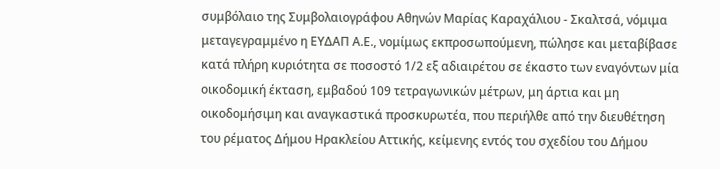συμβόλαιο της Συμβολαιογράφου Αθηνών Μαρίας Καραχάλιου - Σκαλτσά, νόμιμα μεταγεγραμμένο η ΕΥΔΑΠ Α.Ε., νομίμως εκπροσωπούμενη, πώλησε και μεταβίβασε κατά πλήρη κυριότητα σε ποσοστό 1/2 εξ αδιαιρέτου σε έκαστο των εναγόντων μία οικοδομική έκταση, εμβαδού 109 τετραγωνικών μέτρων, μη άρτια και μη οικοδομήσιμη και αναγκαστικά προσκυρωτέα, που περιήλθε από την διευθέτηση του ρέματος Δήμου Ηρακλείου Αττικής, κείμενης εντός του σχεδίου του Δήμου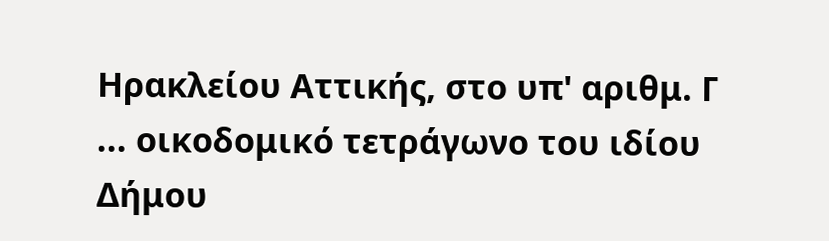Ηρακλείου Αττικής, στο υπ' αριθμ. Γ ... οικοδομικό τετράγωνο του ιδίου Δήμου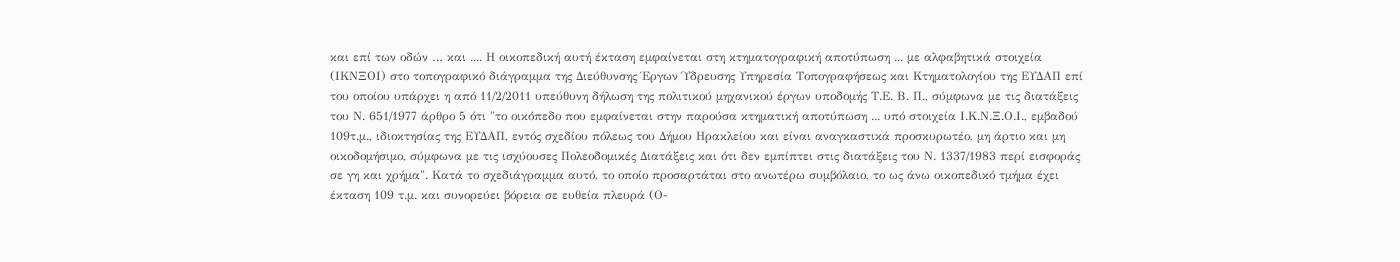και επί των οδών … και .... Η οικοπεδική αυτή έκταση εμφαίνεται στη κτηματογραφική αποτύπωση ... με αλφαβητικά στοιχεία (ΙΚΝΞΟΙ) στο τοπογραφικό διάγραμμα της Διεύθυνσης Έργων Ύδρευσης Υπηρεσία Τοπογραφήσεως και Κτηματολογίου της ΕΥΔΑΠ επί του οποίου υπάρχει η από 11/2/2011 υπεύθυνη δήλωση της πολιτικού μηχανικού έργων υποδομής Τ.Ε. Β. Π., σύμφωνα με τις διατάξεις του Ν. 651/1977 άρθρο 5 ότι "το οικόπεδο που εμφαίνεται στην παρούσα κτηματική αποτύπωση ... υπό στοιχεία Ι.Κ.Ν.Ξ.Ο.Ι., εμβαδού 109τ.μ., ιδιοκτησίας της ΕΥΔΑΠ, εντός σχεδίου πόλεως του Δήμου Ηρακλείου και είναι αναγκαστικά προσκυρωτέο, μη άρτιο και μη οικοδομήσιμο, σύμφωνα με τις ισχύουσες Πολεοδομικές Διατάξεις και ότι δεν εμπίπτει στις διατάξεις του Ν. 1337/1983 περί εισφοράς σε γη και χρήμα". Κατά το σχεδιάγραμμα αυτό, το οποίο προσαρτάται στο ανωτέρω συμβόλαιο, το ως άνω οικοπεδικό τμήμα έχει έκταση 109 τ.μ. και συνορεύει βόρεια σε ευθεία πλευρά (Ο-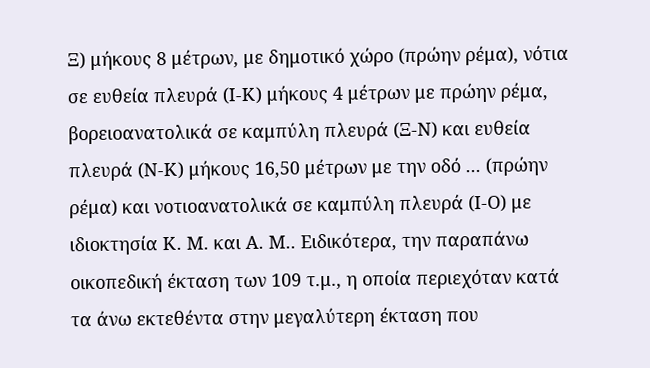Ξ) μήκους 8 μέτρων, με δημοτικό χώρο (πρώην ρέμα), νότια σε ευθεία πλευρά (Ι-Κ) μήκους 4 μέτρων με πρώην ρέμα, βορειοανατολικά σε καμπύλη πλευρά (Ξ-Ν) και ευθεία πλευρά (Ν-Κ) μήκους 16,50 μέτρων με την οδό ... (πρώην ρέμα) και νοτιοανατολικά σε καμπύλη πλευρά (Ι-Ο) με ιδιοκτησία Κ. Μ. και Α. Μ.. Ειδικότερα, την παραπάνω οικοπεδική έκταση των 109 τ.μ., η οποία περιεχόταν κατά τα άνω εκτεθέντα στην μεγαλύτερη έκταση που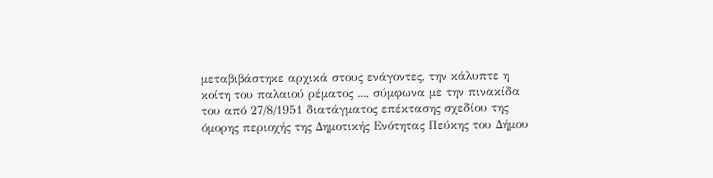μεταβιβάστηκε αρχικά στους ενάγοντες, την κάλυπτε η κοίτη του παλαιού ρέματος ..., σύμφωνα με την πινακίδα του από 27/8/1951 διατάγματος επέκτασης σχεδίου της όμορης περιοχής της Δημοτικής Ενότητας Πεύκης του Δήμου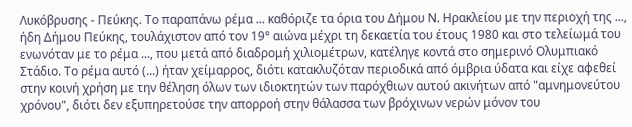Λυκόβρυσης - Πεύκης. Το παραπάνω ρέμα ... καθόριζε τα όρια του Δήμου Ν. Ηρακλείου με την περιοχή της ..., ήδη Δήμου Πεύκης, τουλάχιστον από τον 19° αιώνα μέχρι τη δεκαετία του έτους 1980 και στο τελείωμά του ενωνόταν με το ρέμα ..., που μετά από διαδρομή χιλιομέτρων, κατέληγε κοντά στο σημερινό Ολυμπιακό Στάδιο. Το ρέμα αυτό (...) ήταν χείμαρρος, διότι κατακλυζόταν περιοδικά από όμβρια ύδατα και είχε αφεθεί στην κοινή χρήση με την θέληση όλων των ιδιοκτητών των παρόχθιων αυτού ακινήτων από "αμνημονεύτου χρόνου", διότι δεν εξυπηρετούσε την απορροή στην θάλασσα των βρόχινων νερών μόνον του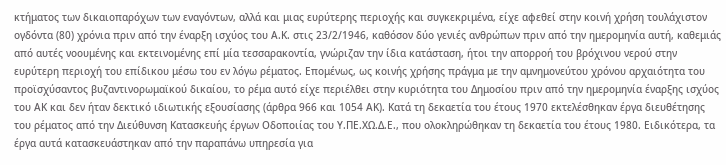κτήματος των δικαιοπαρόχων των εναγόντων, αλλά και μιας ευρύτερης περιοχής και συγκεκριμένα, είχε αφεθεί στην κοινή χρήση τουλάχιστον ογδόντα (80) χρόνια πριν από την έναρξη ισχύος του Α.Κ. στις 23/2/1946, καθόσον δύο γενιές ανθρώπων πριν από την ημερομηνία αυτή, καθεμιάς από αυτές νοουμένης και εκτεινομένης επί μία τεσσαρακοντία, γνώριζαν την ίδια κατάσταση, ήτοι την απορροή του βρόχινου νερού στην ευρύτερη περιοχή του επίδικου μέσω του εν λόγω ρέματος. Επομένως, ως κοινής χρήσης πράγμα με την αμνημονεύτου χρόνου αρχαιότητα του προϊσχύσαντος βυζαντινορωμαϊκού δικαίου, το ρέμα αυτό είχε περιέλθει στην κυριότητα του Δημοσίου πριν από την ημερομηνία έναρξης ισχύος του ΑΚ και δεν ήταν δεκτικό ιδιωτικής εξουσίασης (άρθρα 966 και 1054 ΑΚ). Κατά τη δεκαετία του έτους 1970 εκτελέσθηκαν έργα διευθέτησης του ρέματος από την Διεύθυνση Κατασκευής έργων Οδοποιίας του Υ.ΠΕ.ΧΩ.Δ.Ε., που ολοκληρώθηκαν τη δεκαετία του έτους 1980. Ειδικότερα, τα έργα αυτά κατασκευάστηκαν από την παραπάνω υπηρεσία για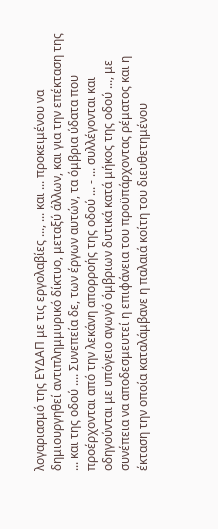λογαριασμό της ΕΥΔΑΠ με τις εργολαβίες ..., ... και ... προκειμένου να δημιουργηθεί αντιπλημμυρικό δίκτυο, μεταξύ άλλων, και για την επέκταση της ... και της οδού .... Συνεπεία δε, των έργων αυτών, τα όμβρια ύδατα που προέρχονται από την λεκάνη απορροής της οδού ... - ... συλλέγονται και οδηγούνται με υπόγειο αγωγό όμβριων δυτικά κατά μήκος της οδού ..., με συνέπεια να αποδεσμευτεί η επιφάνεια του προϋπάρχοντας ρέματος και η έκταση την οποία καταλάμβανε η παλαιά κοίτη του διευθετημένου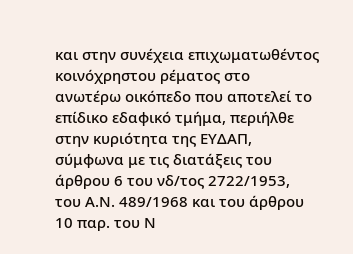και στην συνέχεια επιχωματωθέντος κοινόχρηστου ρέματος στο ανωτέρω οικόπεδο που αποτελεί το επίδικο εδαφικό τμήμα, περιήλθε στην κυριότητα της ΕΥΔΑΠ, σύμφωνα με τις διατάξεις του άρθρου 6 του νδ/τος 2722/1953, του Α.Ν. 489/1968 και του άρθρου 10 παρ. του Ν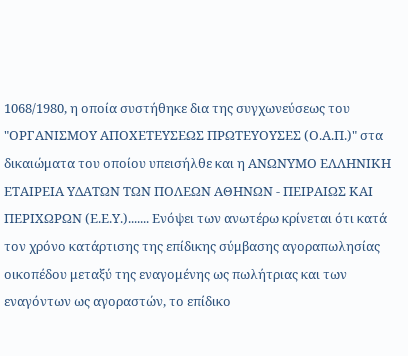1068/1980, η οποία συστήθηκε δια της συγχωνεύσεως του "ΟΡΓΑΝΙΣΜΟΥ ΑΠΟΧΕΤΕΥΣΕΩΣ ΠΡΩΤΕΥΟΥΣΕΣ (Ο.Α.Π.)" στα δικαιώματα του οποίου υπεισήλθε και η ΑΝΩΝΥΜΟ ΕΛΛΗΝΙΚΗ ΕΤΑΙΡΕΙΑ ΥΔΑΤΩΝ ΤΩΝ ΠΟΛΕΩΝ ΑΘΗΝΩΝ - ΠΕΙΡΑΙΩΣ ΚΑΙ ΠΕΡΙΧΩΡΩΝ (Ε.Ε.Υ.)....... Ενόψει των ανωτέρω κρίνεται ότι κατά τον χρόνο κατάρτισης της επίδικης σύμβασης αγοραπωλησίας οικοπέδου μεταξύ της εναγομένης ως πωλήτριας και των εναγόντων ως αγοραστών, το επίδικο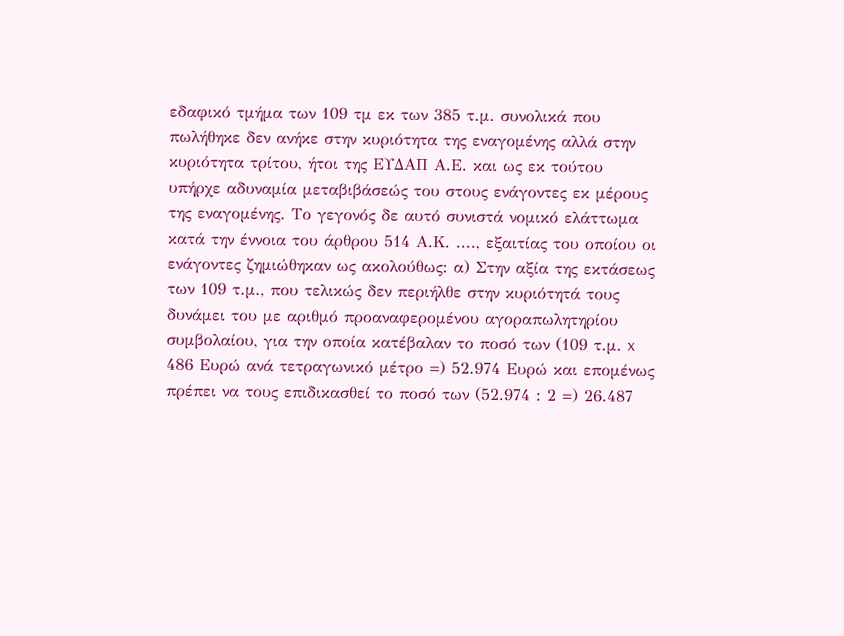εδαφικό τμήμα των 109 τμ εκ των 385 τ.μ. συνολικά που πωλήθηκε δεν ανήκε στην κυριότητα της εναγομένης αλλά στην κυριότητα τρίτου, ήτοι της ΕΥΔΑΠ Α.Ε. και ως εκ τούτου υπήρχε αδυναμία μεταβιβάσεώς του στους ενάγοντες εκ μέρους της εναγομένης. Το γεγονός δε αυτό συνιστά νομικό ελάττωμα κατά την έννοια του άρθρου 514 Α.Κ. ...., εξαιτίας του οποίου οι ενάγοντες ζημιώθηκαν ως ακολούθως: α) Στην αξία της εκτάσεως των 109 τ.μ., που τελικώς δεν περιήλθε στην κυριότητά τους δυνάμει του με αριθμό προαναφερομένου αγοραπωλητηρίου συμβολαίου, για την οποία κατέβαλαν το ποσό των (109 τ.μ. x 486 Ευρώ ανά τετραγωνικό μέτρο =) 52.974 Ευρώ και επομένως πρέπει να τους επιδικασθεί το ποσό των (52.974 : 2 =) 26.487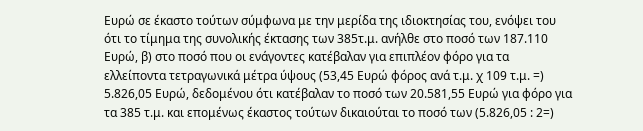Ευρώ σε έκαστο τούτων σύμφωνα με την μερίδα της ιδιοκτησίας του, ενόψει του ότι το τίμημα της συνολικής έκτασης των 385τ.μ. ανήλθε στο ποσό των 187.110 Ευρώ, β) στο ποσό που οι ενάγοντες κατέβαλαν για επιπλέον φόρο για τα ελλείποντα τετραγωνικά μέτρα ύψους (53,45 Ευρώ φόρος ανά τ.μ. χ 109 τ.μ. =) 5.826,05 Ευρώ, δεδομένου ότι κατέβαλαν το ποσό των 20.581,55 Ευρώ για φόρο για τα 385 τ.μ. και επομένως έκαστος τούτων δικαιούται το ποσό των (5.826,05 : 2=)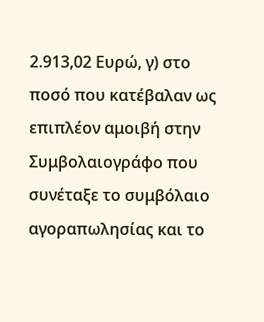2.913,02 Ευρώ, γ) στο ποσό που κατέβαλαν ως επιπλέον αμοιβή στην Συμβολαιογράφο που συνέταξε το συμβόλαιο αγοραπωλησίας και το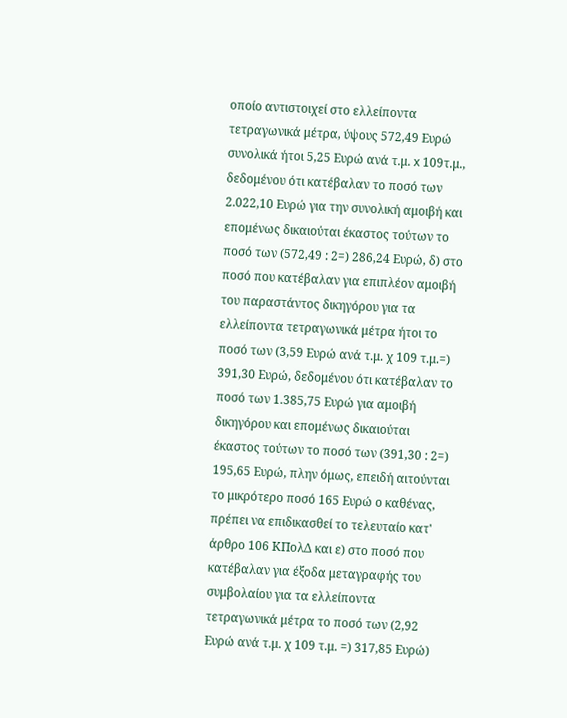οποίο αντιστοιχεί στο ελλείποντα τετραγωνικά μέτρα, ύψους 572,49 Ευρώ συνολικά ήτοι 5,25 Ευρώ ανά τ.μ. x 109τ.μ., δεδομένου ότι κατέβαλαν το ποσό των 2.022,10 Ευρώ για την συνολική αμοιβή και επομένως δικαιούται έκαστος τούτων το ποσό των (572,49 : 2=) 286,24 Ευρώ, δ) στο ποσό που κατέβαλαν για επιπλέον αμοιβή του παραστάντος δικηγόρου για τα ελλείποντα τετραγωνικά μέτρα ήτοι το ποσό των (3,59 Ευρώ ανά τ.μ. χ 109 τ.μ.=) 391,30 Ευρώ, δεδομένου ότι κατέβαλαν το ποσό των 1.385,75 Ευρώ για αμοιβή δικηγόρου και επομένως δικαιούται έκαστος τούτων το ποσό των (391,30 : 2=) 195,65 Ευρώ, πλην όμως, επειδή αιτούνται το μικρότερο ποσό 165 Ευρώ ο καθένας, πρέπει να επιδικασθεί το τελευταίο κατ' άρθρο 106 ΚΠολΔ και ε) στο ποσό που κατέβαλαν για έξοδα μεταγραφής του συμβολαίου για τα ελλείποντα τετραγωνικά μέτρα το ποσό των (2,92 Ευρώ ανά τ.μ. χ 109 τ.μ. =) 317,85 Ευρώ)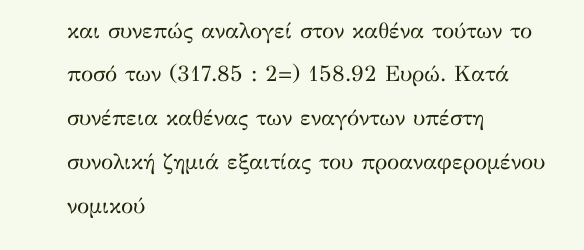και συνεπώς αναλογεί στον καθένα τούτων το ποσό των (317.85 : 2=) 158.92 Ευρώ. Κατά συνέπεια καθένας των εναγόντων υπέστη συνολική ζημιά εξαιτίας του προαναφερομένου νομικού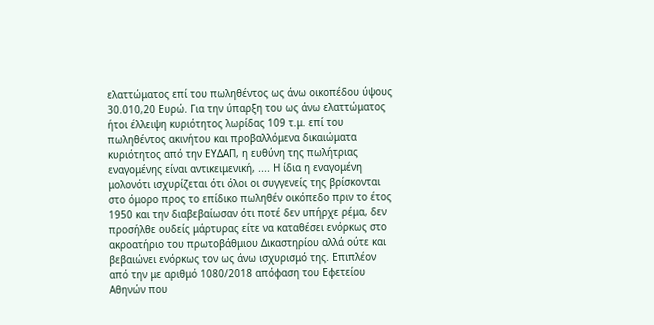ελαττώματος επί του πωληθέντος ως άνω οικοπέδου ύψους 30.010,20 Ευρώ. Για την ύπαρξη του ως άνω ελαττώματος ήτοι έλλειψη κυριότητος λωρίδας 109 τ.μ. επί του πωληθέντος ακινήτου και προβαλλόμενα δικαιώματα κυριότητος από την ΕΥΔΑΠ, η ευθύνη της πωλήτριας εναγομένης είναι αντικειμενική, .... Η ίδια η εναγομένη μολονότι ισχυρίζεται ότι όλοι οι συγγενείς της βρίσκονται στο όμορο προς το επίδικο πωληθέν οικόπεδο πριν το έτος 1950 και την διαβεβαίωσαν ότι ποτέ δεν υπήρχε ρέμα, δεν προσήλθε ουδείς μάρτυρας είτε να καταθέσει ενόρκως στο ακροατήριο του πρωτοβάθμιου Δικαστηρίου αλλά ούτε και βεβαιώνει ενόρκως τον ως άνω ισχυρισμό της. Επιπλέον από την με αριθμό 1080/2018 απόφαση του Εφετείου Αθηνών που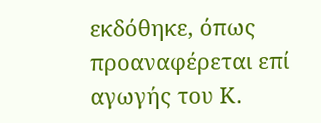εκδόθηκε, όπως προαναφέρεται επί αγωγής του Κ.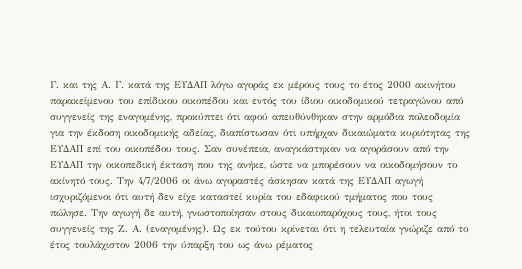Γ. και της Α. Γ. κατά της ΕΥΔΑΠ λόγω αγοράς εκ μέρους τους το έτος 2000 ακινήτου παρακείμενου του επίδικου οικοπέδου και εντός του ίδιου οικοδομικού τετραγώνου από συγγενείς της εναγομένης, προκύπτει ότι αφού απευθύνθηκαν στην αρμόδια πολεοδομία για την έκδοση οικοδομικής αδείας, διαπίστωσαν ότι υπήρχαν δικαιώματα κυριότητας της ΕΥΔΑΠ επί του οικοπέδου τους. Σαν συνέπεια, αναγκάστηκαν να αγοράσουν από την ΕΥΔΑΠ την οικοπεδική έκταση που της ανήκε, ώστε να μπορέσουν να οικοδομήσουν το ακίνητό τους. Την 4/7/2006 οι άνω αγοραστές άσκησαν κατά της ΕΥΔΑΠ αγωγή ισχυριζόμενοι ότι αυτή δεν είχε καταστεί κυρία του εδαφικού τμήματος που τους πώλησε. Την αγωγή δε αυτή, γνωστοποίησαν στους δικαιοπαρόχους τους, ήτοι τους συγγενείς της Ζ. Α. (εναγομένης). Ως εκ τούτου κρίνεται ότι η τελευταία γνώριζε από το έτος τουλάχιστον 2006 την ύπαρξη του ως άνω ρέματος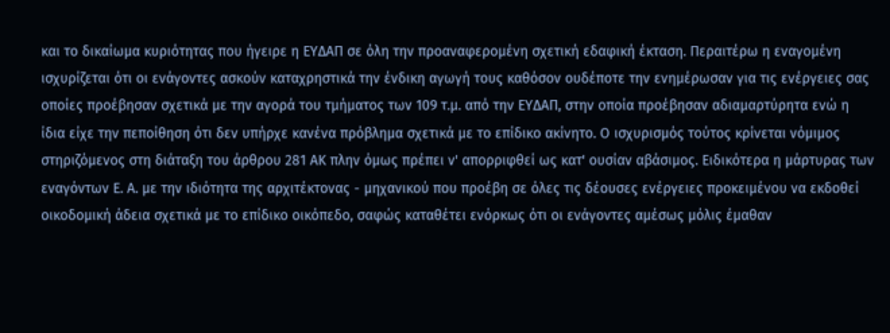και το δικαίωμα κυριότητας που ήγειρε η ΕΥΔΑΠ σε όλη την προαναφερομένη σχετική εδαφική έκταση. Περαιτέρω η εναγομένη ισχυρίζεται ότι οι ενάγοντες ασκούν καταχρηστικά την ένδικη αγωγή τους καθόσον ουδέποτε την ενημέρωσαν για τις ενέργειες σας οποίες προέβησαν σχετικά με την αγορά του τμήματος των 109 τ.μ. από την ΕΥΔΑΠ, στην οποία προέβησαν αδιαμαρτύρητα ενώ η ίδια είχε την πεποίθηση ότι δεν υπήρχε κανένα πρόβλημα σχετικά με το επίδικο ακίνητο. Ο ισχυρισμός τούτος κρίνεται νόμιμος στηριζόμενος στη διάταξη του άρθρου 281 ΑΚ πλην όμως πρέπει ν' απορριφθεί ως κατ' ουσίαν αβάσιμος. Ειδικότερα η μάρτυρας των εναγόντων Ε. Α. με την ιδιότητα της αρχιτέκτονας - μηχανικού που προέβη σε όλες τις δέουσες ενέργειες προκειμένου να εκδοθεί οικοδομική άδεια σχετικά με το επίδικο οικόπεδο, σαφώς καταθέτει ενόρκως ότι οι ενάγοντες αμέσως μόλις έμαθαν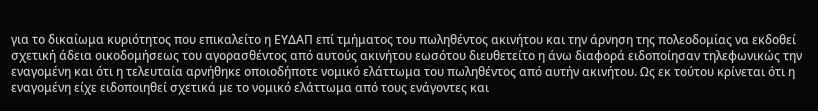για το δικαίωμα κυριότητος που επικαλείτο η ΕΥΔΑΠ επί τμήματος του πωληθέντος ακινήτου και την άρνηση της πολεοδομίας να εκδοθεί σχετική άδεια οικοδομήσεως του αγορασθέντος από αυτούς ακινήτου εωσότου διευθετείτο η άνω διαφορά ειδοποίησαν τηλεφωνικώς την εναγομένη και ότι η τελευταία αρνήθηκε οποιοδήποτε νομικό ελάττωμα του πωληθέντος από αυτήν ακινήτου. Ως εκ τούτου κρίνεται ότι η εναγομένη είχε ειδοποιηθεί σχετικά με το νομικό ελάττωμα από τους ενάγοντες και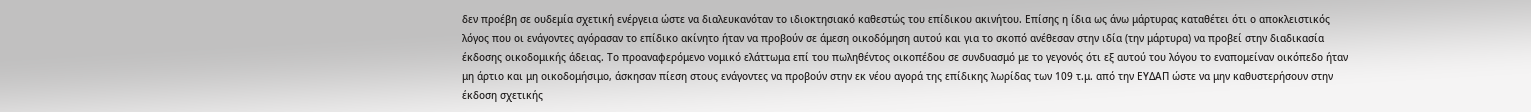δεν προέβη σε ουδεμία σχετική ενέργεια ώστε να διαλευκανόταν το ιδιοκτησιακό καθεστώς του επίδικου ακινήτου. Επίσης η ίδια ως άνω μάρτυρας καταθέτει ότι ο αποκλειστικός λόγος που οι ενάγοντες αγόρασαν το επίδικο ακίνητο ήταν να προβούν σε άμεση οικοδόμηση αυτού και για το σκοπό ανέθεσαν στην ιδία (την μάρτυρα) να προβεί στην διαδικασία έκδοσης οικοδομικής άδειας. Το προαναφερόμενο νομικό ελάττωμα επί του πωληθέντος οικοπέδου σε συνδυασμό με το γεγονός ότι εξ αυτού του λόγου το εναπομείναν οικόπεδο ήταν μη άρτιο και μη οικοδομήσιμο, άσκησαν πίεση στους ενάγοντες να προβούν στην εκ νέου αγορά της επίδικης λωρίδας των 109 τ.μ. από την ΕΥΔΑΠ ώστε να μην καθυστερήσουν στην έκδοση σχετικής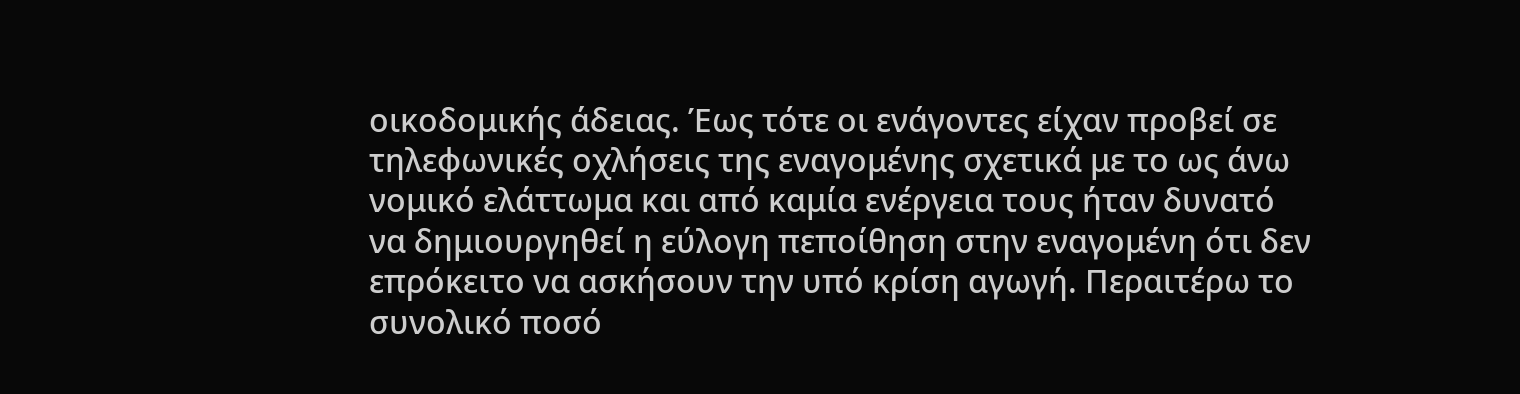οικοδομικής άδειας. Έως τότε οι ενάγοντες είχαν προβεί σε τηλεφωνικές οχλήσεις της εναγομένης σχετικά με το ως άνω νομικό ελάττωμα και από καμία ενέργεια τους ήταν δυνατό να δημιουργηθεί η εύλογη πεποίθηση στην εναγομένη ότι δεν επρόκειτο να ασκήσουν την υπό κρίση αγωγή. Περαιτέρω το συνολικό ποσό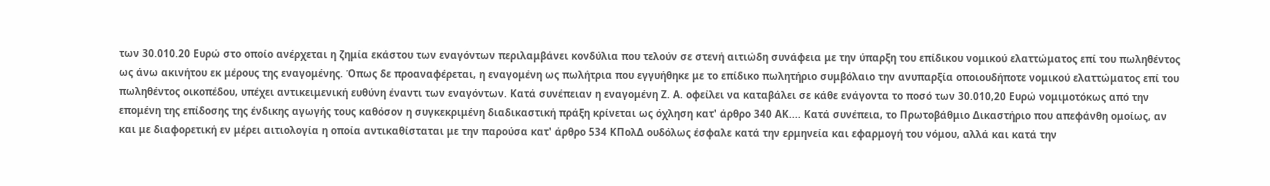των 30.010.20 Ευρώ στο οποίο ανέρχεται η ζημία εκάστου των εναγόντων περιλαμβάνει κονδύλια που τελούν σε στενή αιτιώδη συνάφεια με την ύπαρξη του επίδικου νομικού ελαττώματος επί του πωληθέντος ως άνω ακινήτου εκ μέρους της εναγομένης. Όπως δε προαναφέρεται, η εναγομένη ως πωλήτρια που εγγυήθηκε με το επίδικο πωλητήριο συμβόλαιο την ανυπαρξία οποιουδήποτε νομικού ελαττώματος επί του πωληθέντος οικοπέδου, υπέχει αντικειμενική ευθύνη έναντι των εναγόντων. Κατά συνέπειαν η εναγομένη Ζ. Α. οφείλει να καταβάλει σε κάθε ενάγοντα το ποσό των 30.010,20 Ευρώ νομιμοτόκως από την επομένη της επίδοσης της ένδικης αγωγής τους καθόσον η συγκεκριμένη διαδικαστική πράξη κρίνεται ως όχληση κατ' άρθρο 340 ΑΚ.... Κατά συνέπεια, το Πρωτοβάθμιο Δικαστήριο που απεφάνθη ομοίως, αν και με διαφορετική εν μέρει αιτιολογία η οποία αντικαθίσταται με την παρούσα κατ' άρθρο 534 ΚΠολΔ ουδόλως έσφαλε κατά την ερμηνεία και εφαρμογή του νόμου, αλλά και κατά την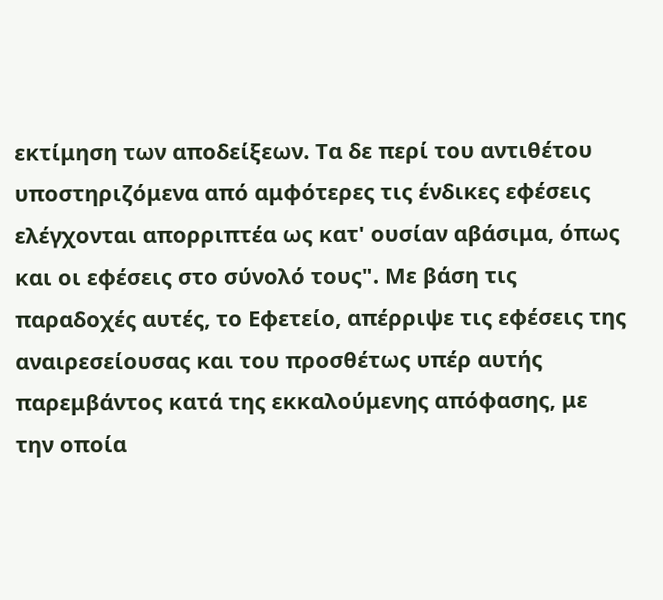εκτίμηση των αποδείξεων. Τα δε περί του αντιθέτου υποστηριζόμενα από αμφότερες τις ένδικες εφέσεις ελέγχονται απορριπτέα ως κατ' ουσίαν αβάσιμα, όπως και οι εφέσεις στο σύνολό τους". Με βάση τις παραδοχές αυτές, το Εφετείο, απέρριψε τις εφέσεις της αναιρεσείουσας και του προσθέτως υπέρ αυτής παρεμβάντος κατά της εκκαλούμενης απόφασης, με την οποία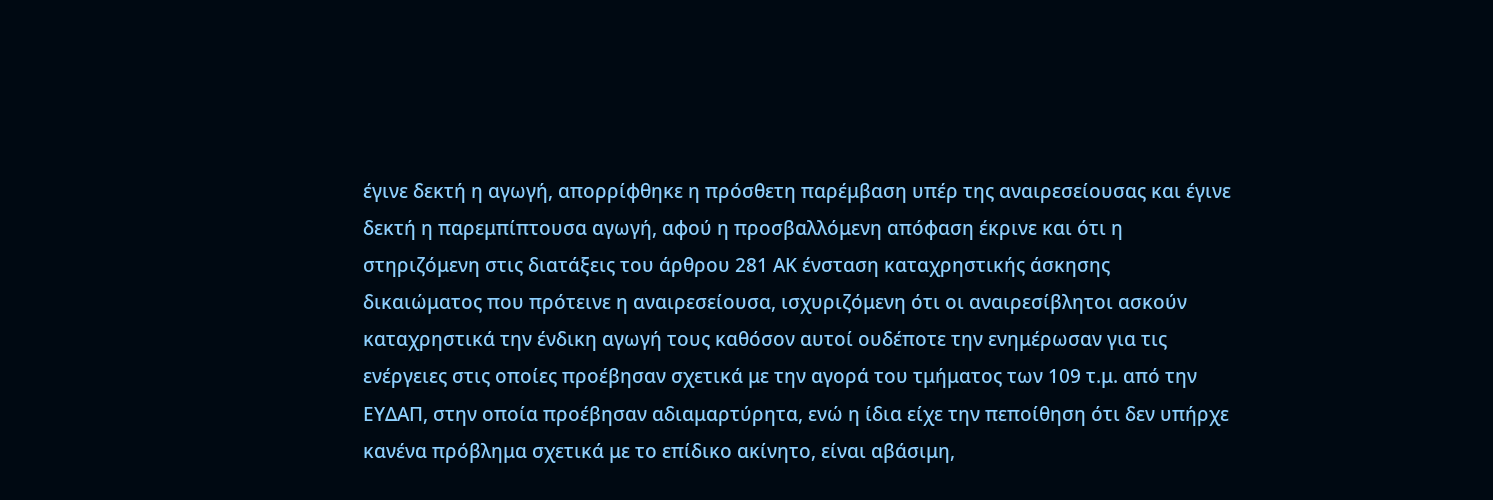έγινε δεκτή η αγωγή, απορρίφθηκε η πρόσθετη παρέμβαση υπέρ της αναιρεσείουσας και έγινε δεκτή η παρεμπίπτουσα αγωγή, αφού η προσβαλλόμενη απόφαση έκρινε και ότι η στηριζόμενη στις διατάξεις του άρθρου 281 ΑΚ ένσταση καταχρηστικής άσκησης δικαιώματος που πρότεινε η αναιρεσείουσα, ισχυριζόμενη ότι οι αναιρεσίβλητοι ασκούν καταχρηστικά την ένδικη αγωγή τους καθόσον αυτοί ουδέποτε την ενημέρωσαν για τις ενέργειες στις οποίες προέβησαν σχετικά με την αγορά του τμήματος των 109 τ.μ. από την ΕΥΔΑΠ, στην οποία προέβησαν αδιαμαρτύρητα, ενώ η ίδια είχε την πεποίθηση ότι δεν υπήρχε κανένα πρόβλημα σχετικά με το επίδικο ακίνητο, είναι αβάσιμη,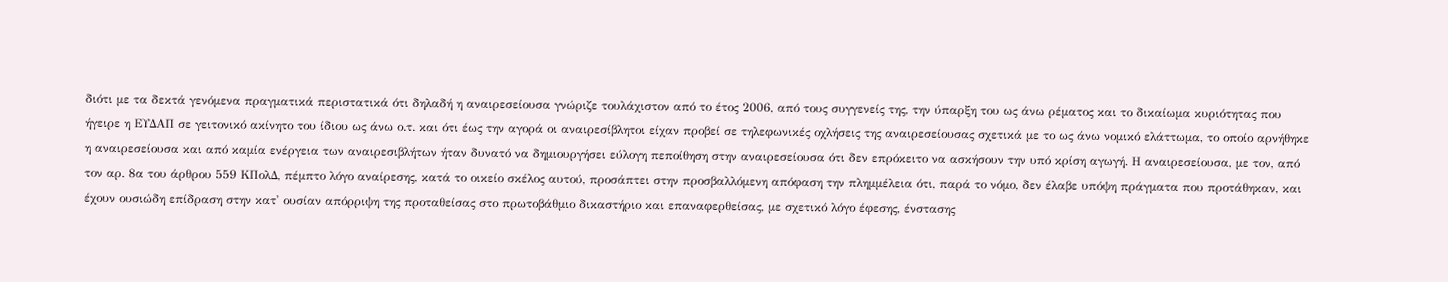διότι με τα δεκτά γενόμενα πραγματικά περιστατικά ότι δηλαδή η αναιρεσείουσα γνώριζε τουλάχιστον από το έτος 2006, από τους συγγενείς της, την ύπαρξη του ως άνω ρέματος και το δικαίωμα κυριότητας που ήγειρε η ΕΥΔΑΠ σε γειτονικό ακίνητο του ίδιου ως άνω ο.τ. και ότι έως την αγορά οι αναιρεσίβλητοι είχαν προβεί σε τηλεφωνικές οχλήσεις της αναιρεσείουσας σχετικά με το ως άνω νομικό ελάττωμα, το οποίο αρνήθηκε η αναιρεσείουσα και από καμία ενέργεια των αναιρεσιβλήτων ήταν δυνατό να δημιουργήσει εύλογη πεποίθηση στην αναιρεσείουσα ότι δεν επρόκειτο να ασκήσουν την υπό κρίση αγωγή. Η αναιρεσείουσα, με τον, από τον αρ. 8α του άρθρου 559 ΚΠολΔ, πέμπτο λόγο αναίρεσης, κατά το οικείο σκέλος αυτού, προσάπτει στην προσβαλλόμενη απόφαση την πλημμέλεια ότι, παρά το νόμο, δεν έλαβε υπόψη πράγματα που προτάθηκαν, και έχουν ουσιώδη επίδραση στην κατ' ουσίαν απόρριψη της προταθείσας στο πρωτοβάθμιο δικαστήριο και επαναφερθείσας, με σχετικό λόγο έφεσης, ένστασης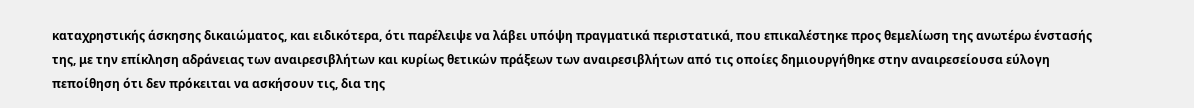καταχρηστικής άσκησης δικαιώματος, και ειδικότερα, ότι παρέλειψε να λάβει υπόψη πραγματικά περιστατικά, που επικαλέστηκε προς θεμελίωση της ανωτέρω ένστασής της, με την επίκληση αδράνειας των αναιρεσιβλήτων και κυρίως θετικών πράξεων των αναιρεσιβλήτων από τις οποίες δημιουργήθηκε στην αναιρεσείουσα εύλογη πεποίθηση ότι δεν πρόκειται να ασκήσουν τις, δια της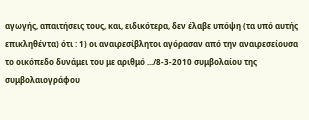αγωγής, απαιτήσεις τους, και, ειδικότερα, δεν έλαβε υπόψη (τα υπό αυτής επικληθέντα) ότι : 1) οι αναιρεσίβλητοι αγόρασαν από την αναιρεσείουσα το οικόπεδο δυνάμει του με αριθμό .../8-3-2010 συμβολαίου της συμβολαιογράφου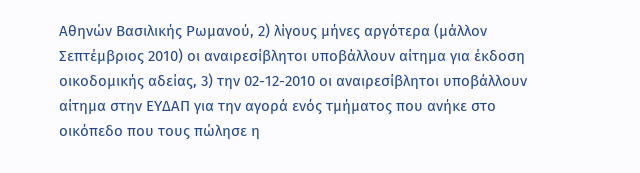Αθηνών Βασιλικής Ρωμανού, 2) λίγους μήνες αργότερα (μάλλον Σεπτέμβριος 2010) οι αναιρεσίβλητοι υποβάλλουν αίτημα για έκδοση οικοδομικής αδείας, 3) την 02-12-2010 οι αναιρεσίβλητοι υποβάλλουν αίτημα στην ΕΥΔΑΠ για την αγορά ενός τμήματος που ανήκε στο οικόπεδο που τους πώλησε η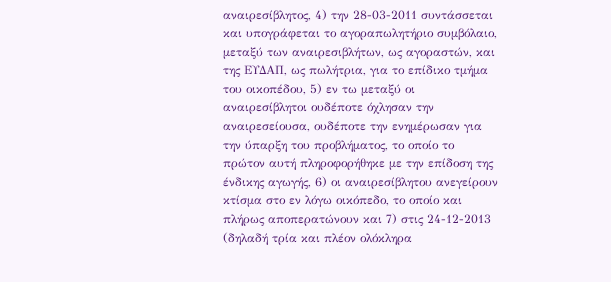αναιρεσίβλητος, 4) την 28-03-2011 συντάσσεται και υπογράφεται το αγοραπωλητήριο συμβόλαιο, μεταξύ των αναιρεσιβλήτων, ως αγοραστών, και της ΕΥΔΑΠ, ως πωλήτρια, για το επίδικο τμήμα του οικοπέδου, 5) εν τω μεταξύ οι αναιρεσίβλητοι ουδέποτε όχλησαν την αναιρεσείουσα, ουδέποτε την ενημέρωσαν για την ύπαρξη του προβλήματος, το οποίο το πρώτον αυτή πληροφορήθηκε με την επίδοση της ένδικης αγωγής, 6) οι αναιρεσίβλητου ανεγείρουν κτίσμα στο εν λόγω οικόπεδο, το οποίο και πλήρως αποπερατώνουν και 7) στις 24-12-2013 (δηλαδή τρία και πλέον ολόκληρα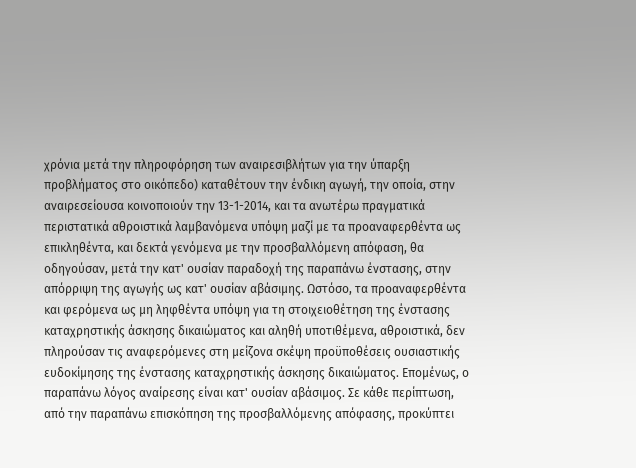χρόνια μετά την πληροφόρηση των αναιρεσιβλήτων για την ύπαρξη προβλήματος στο οικόπεδο) καταθέτουν την ένδικη αγωγή, την οποία, στην αναιρεσείουσα κοινοποιούν την 13-1-2014, και τα ανωτέρω πραγματικά περιστατικά αθροιστικά λαμβανόμενα υπόψη μαζί με τα προαναφερθέντα ως επικληθέντα, και δεκτά γενόμενα με την προσβαλλόμενη απόφαση, θα οδηγούσαν, μετά την κατ' ουσίαν παραδοχή της παραπάνω ένστασης, στην απόρριψη της αγωγής ως κατ' ουσίαν αβάσιμης. Ωστόσο, τα προαναφερθέντα και φερόμενα ως μη ληφθέντα υπόψη για τη στοιχειοθέτηση της ένστασης καταχρηστικής άσκησης δικαιώματος και αληθή υποτιθέμενα, αθροιστικά, δεν πληρούσαν τις αναφερόμενες στη μείζονα σκέψη προϋποθέσεις ουσιαστικής ευδοκίμησης της ένστασης καταχρηστικής άσκησης δικαιώματος. Επομένως, ο παραπάνω λόγος αναίρεσης είναι κατ' ουσίαν αβάσιμος. Σε κάθε περίπτωση, από την παραπάνω επισκόπηση της προσβαλλόμενης απόφασης, προκύπτει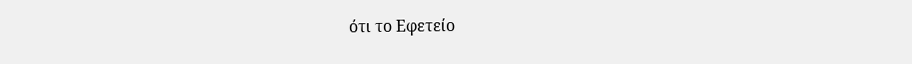ότι το Εφετείο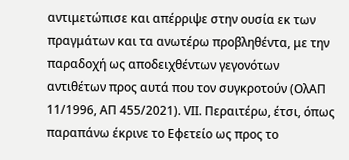αντιμετώπισε και απέρριψε στην ουσία εκ των πραγμάτων και τα ανωτέρω προβληθέντα, με την παραδοχή ως αποδειχθέντων γεγονότων αντιθέτων προς αυτά που τον συγκροτούν (ΟλΑΠ 11/1996, ΑΠ 455/2021). VIΙ. Περαιτέρω, έτσι, όπως παραπάνω έκρινε το Εφετείο ως προς το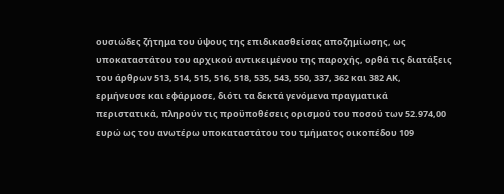ουσιώδες ζήτημα του ύψους της επιδικασθείσας αποζημίωσης, ως υποκαταστάτου του αρχικού αντικειμένου της παροχής, ορθά τις διατάξεις του άρθρων 513, 514, 515, 516, 518, 535, 543, 550, 337, 362 και 382 ΑΚ, ερμήνευσε και εφάρμοσε, διότι τα δεκτά γενόμενα πραγματικά περιστατικά, πληρούν τις προϋποθέσεις ορισμού του ποσού των 52.974,00 ευρώ ως του ανωτέρω υποκαταστάτου του τμήματος οικοπέδου 109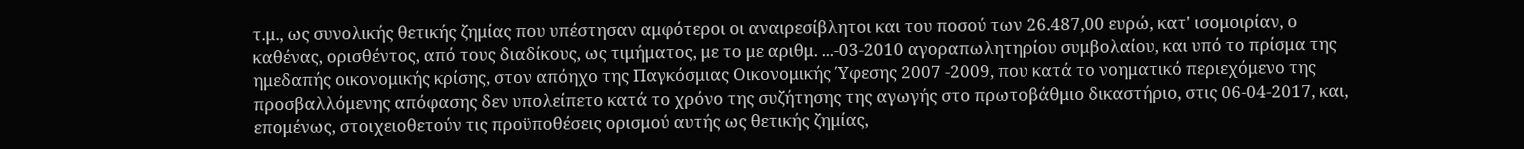τ.μ., ως συνολικής θετικής ζημίας που υπέστησαν αμφότεροι οι αναιρεσίβλητοι και του ποσού των 26.487,00 ευρώ, κατ' ισομοιρίαν, ο καθένας, ορισθέντος, από τους διαδίκους, ως τιμήματος, με το με αριθμ. ...-03-2010 αγοραπωλητηρίου συμβολαίου, και υπό το πρίσμα της ημεδαπής οικονομικής κρίσης, στον απόηχο της Παγκόσμιας Οικονομικής Ύφεσης 2007 -2009, που κατά το νοηματικό περιεχόμενο της προσβαλλόμενης απόφασης δεν υπολείπετο κατά το χρόνο της συζήτησης της αγωγής στο πρωτοβάθμιο δικαστήριο, στις 06-04-2017, και, επομένως, στοιχειοθετούν τις προϋποθέσεις ορισμού αυτής ως θετικής ζημίας,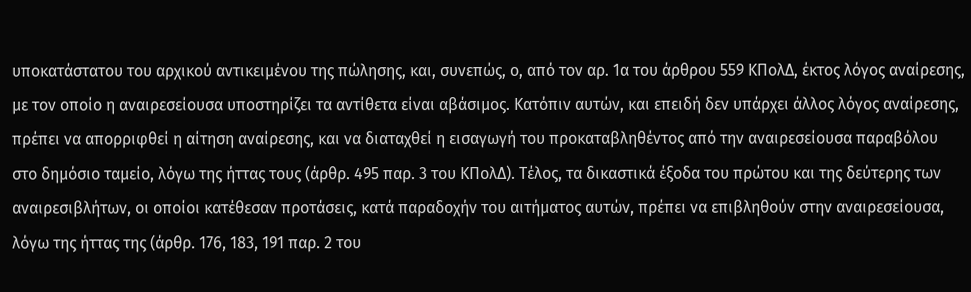υποκατάστατου του αρχικού αντικειμένου της πώλησης, και, συνεπώς, ο, από τον αρ. 1α του άρθρου 559 ΚΠολΔ, έκτος λόγος αναίρεσης, με τον οποίο η αναιρεσείουσα υποστηρίζει τα αντίθετα είναι αβάσιμος. Κατόπιν αυτών, και επειδή δεν υπάρχει άλλος λόγος αναίρεσης, πρέπει να απορριφθεί η αίτηση αναίρεσης, και να διαταχθεί η εισαγωγή του προκαταβληθέντος από την αναιρεσείουσα παραβόλου στο δημόσιο ταμείο, λόγω της ήττας τους (άρθρ. 495 παρ. 3 του ΚΠολΔ). Τέλος, τα δικαστικά έξοδα του πρώτου και της δεύτερης των αναιρεσιβλήτων, οι οποίοι κατέθεσαν προτάσεις, κατά παραδοχήν του αιτήματος αυτών, πρέπει να επιβληθούν στην αναιρεσείουσα, λόγω της ήττας της (άρθρ. 176, 183, 191 παρ. 2 του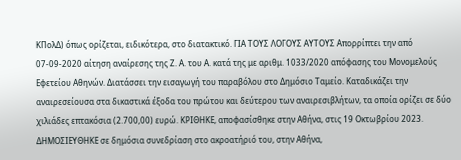ΚΠολΔ) όπως ορίζεται, ειδικότερα, στο διατακτικό. ΓΙΑ ΤΟΥΣ ΛΟΓΟΥΣ ΑΥΤΟΥΣ Απορρίπτει την από 07-09-2020 αίτηση αναίρεσης της Ζ. Α. του Α. κατά της με αριθμ. 1033/2020 απόφασης του Μονομελούς Εφετείου Αθηνών. Διατάσσει την εισαγωγή του παραβόλου στο Δημόσιο Ταμείο. Καταδικάζει την αναιρεσείουσα στα δικαστικά έξοδα του πρώτου και δεύτερου των αναιρεσιβλήτων, τα οποία ορίζει σε δύο χιλιάδες επτακόσια (2.700,00) ευρώ. ΚΡΙΘΗΚΕ, αποφασίσθηκε στην Αθήνα, στις 19 Οκτωβρίου 2023. ΔΗΜΟΣΙΕΥΘΗΚΕ σε δημόσια συνεδρίαση στο ακροατήριό του, στην Αθήνα,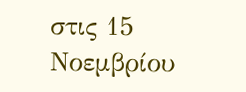στις 15 Νοεμβρίου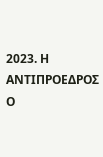2023. Η ΑΝΤΙΠΡΟΕΔΡΟΣ Ο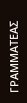ΓΡΑΜΜΑΤΕΑΣ